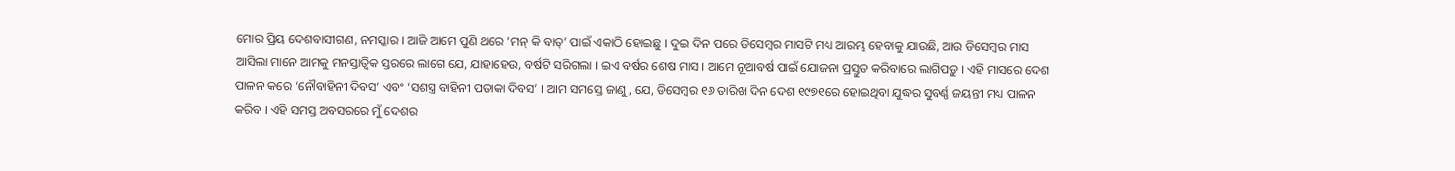ମୋର ପ୍ରିୟ ଦେଶବାସୀଗଣ, ନମସ୍କାର । ଆଜି ଆମେ ପୁଣି ଥରେ ‘ମନ୍ କି ବାତ୍’ ପାଇଁ ଏକାଠି ହୋଇଛୁ । ଦୁଇ ଦିନ ପରେ ଡିସେମ୍ବର ମାସଟି ମଧ୍ୟ ଆରମ୍ଭ ହେବାକୁ ଯାଉଛି, ଆଉ ଡିସେମ୍ବର ମାସ ଆସିଲା ମାନେ ଆମକୁ ମନସ୍ତାତ୍ୱିକ ସ୍ତରରେ ଲାଗେ ଯେ, ଯାହାହେଉ, ବର୍ଷଟି ସରିଗଲା । ଇଏ ବର୍ଷର ଶେଷ ମାସ । ଆମେ ନୂଆବର୍ଷ ପାଇଁ ଯୋଜନା ପ୍ରସ୍ତୁତ କରିବାରେ ଲାଗିପଡ଼ୁ । ଏହି ମାସରେ ଦେଶ ପାଳନ କରେ ‘ନୌବାହିନୀ ଦିବସ’ ଏବଂ ‘ସଶସ୍ତ୍ର ବାହିନୀ ପତାକା ଦିବସ’ । ଆମ ସମସ୍ତେ ଜାଣୁ, ଯେ, ଡିସେମ୍ବର ୧୬ ତାରିଖ ଦିନ ଦେଶ ୧୯୭୧ରେ ହୋଇଥିବା ଯୁଦ୍ଧର ସୁବର୍ଣ୍ଣ ଜୟନ୍ତୀ ମଧ୍ୟ ପାଳନ କରିବ । ଏହି ସମସ୍ତ ଅବସରରେ ମୁଁ ଦେଶର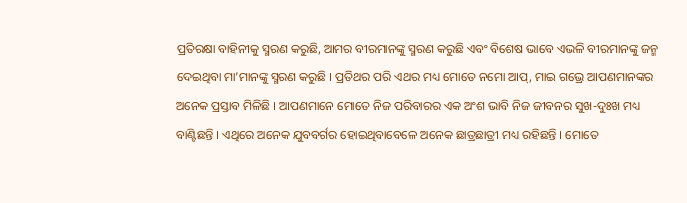ପ୍ରତିରକ୍ଷା ବାହିନୀକୁ ସ୍ମରଣ କରୁଛି, ଆମର ବୀରମାନଙ୍କୁ ସ୍ମରଣ କରୁଛି ଏବଂ ବିଶେଷ ଭାବେ ଏଭଳି ବୀରମାନଙ୍କୁ ଜନ୍ମ ଦେଇଥିବା ମା’ମାନଙ୍କୁ ସ୍ମରଣ କରୁଛି । ପ୍ରତିଥର ପରି ଏଥର ମଧ୍ୟ ମୋତେ ନମୋ ଆପ୍, ମାଇ ଗଭ୍ରେ ଆପଣମାନଙ୍କର ଅନେକ ପ୍ରସ୍ତାବ ମିଳିଛି । ଆପଣମାନେ ମୋତେ ନିଜ ପରିବାରର ଏକ ଅଂଶ ଭାବି ନିଜ ଜୀବନର ସୁଖ-ଦୁଃଖ ମଧ୍ୟ ବାଣ୍ଟିଛନ୍ତି । ଏଥିରେ ଅନେକ ଯୁବବର୍ଗର ହୋଇଥିବାବେଳେ ଅନେକ ଛାତ୍ରଛାତ୍ରୀ ମଧ୍ୟ ରହିଛନ୍ତି । ମୋତେ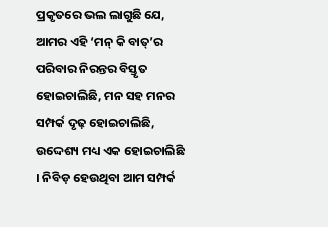ପ୍ରକୃତରେ ଭଲ ଲାଗୁଛି ଯେ, ଆମର ଏହି ‘ମନ୍ କି ବାତ୍’ର ପରିବାର ନିରନ୍ତର ବିସ୍ତୃତ ହୋଇଚାଲିଛି, ମନ ସହ ମନର ସମ୍ପର୍କ ଦୃଢ଼ ହୋଇଚାଲିଛି, ଉଦ୍ଦେଶ୍ୟ ମଧ୍ୟ ଏକ ହୋଇଚାଲିଛି । ନିବିଡ଼ ହେଉଥିବା ଆମ ସମ୍ପର୍କ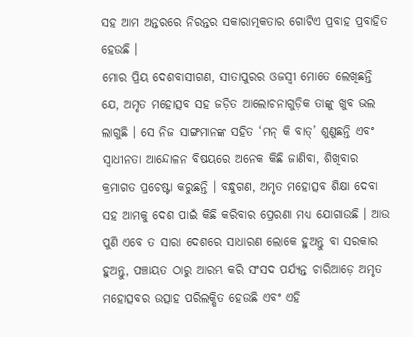ସହ ଆମ ଅନ୍ତରରେ ନିରନ୍ତର ସକାରାତ୍ମକତାର ଗୋଟିଏ ପ୍ରବାହ ପ୍ରବାହିତ ହେଉଛି ।
ମୋର ପ୍ରିୟ ଦେଶବାସୀଗଣ, ସୀତାପୁରର ଓଜସ୍ୱୀ ମୋତେ ଲେଖିଛନ୍ତି ଯେ, ଅମୃତ ମହୋତ୍ସବ ସହ ଜଡ଼ିତ ଆଲୋଚନାଗୁଡ଼ିକ ତାଙ୍କୁ ଖୁବ ଭଲ ଲାଗୁଛି । ସେ ନିଜ ସାଙ୍ଗମାନଙ୍କ ସହିତ ‘ମନ୍ କି ବାତ୍’ ଶୁଣୁଛନ୍ତି ଏବଂ ସ୍ୱାଧୀନତା ଆନ୍ଦୋଳନ ବିଷୟରେ ଅନେକ କିଛି ଜାଣିବା, ଶିଖିବାର କ୍ରମାଗତ ପ୍ରଚେଷ୍ଟା କରୁଛନ୍ତି । ବନ୍ଧୁଗଣ, ଅମୃତ ମହୋତ୍ସବ ଶିକ୍ଷା ଦେବା ସହ ଆମକୁ ଦେଶ ପାଇଁ କିଛି କରିବାର ପ୍ରେରଣା ମଧ୍ୟ ଯୋଗାଉଛି । ଆଉ ପୁଣି ଏବେ ତ ସାରା ଦେଶରେ ସାଧାରଣ ଲୋକେ ହୁଅନ୍ତୁ ବା ସରକାର ହୁଅନ୍ତୁ, ପଞ୍ଚାୟତ ଠାରୁ ଆରମ୍ଭ କରି ସଂସଦ ପର୍ଯ୍ୟନ୍ତ ଚାରିଆଡ଼େ ଅମୃତ ମହୋତ୍ସବର ଉତ୍ସାହ ପରିଲକ୍ଷିତ ହେଉଛି ଏବଂ ଏହି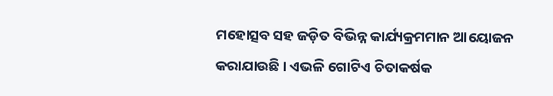ମହୋତ୍ସବ ସହ ଜଡ଼ିତ ବିଭିନ୍ନ କାର୍ଯ୍ୟକ୍ରମମାନ ଆୟୋଜନ କରାଯାଉଛି । ଏଭଳି ଗୋଟିଏ ଚିତାକର୍ଷକ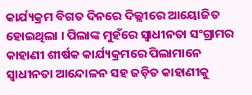କାର୍ଯ୍ୟକ୍ରମ ବିଗତ ଦିନରେ ଦିଲ୍ଲୀରେ ଆୟୋଜିତ ହୋଇଥିଲା । ପିଲାଙ୍କ ମୁହଁରେ ସ୍ୱାଧୀନତା ସଂଗ୍ରାମର କାହାଣୀ ଶୀର୍ଷକ କାର୍ଯ୍ୟକ୍ରମରେ ପିଲାମାନେ ସ୍ୱାଧୀନତା ଆନ୍ଦୋଳନ ସହ ଜଡ଼ିତ କାହାଣୀକୁ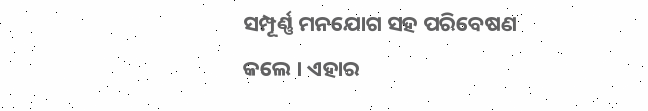ସମ୍ପୂର୍ଣ୍ଣ ମନଯୋଗ ସହ ପରିବେଷଣ କଲେ । ଏହାର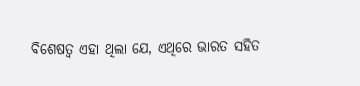ବିଶେଷତ୍ୱ ଏହା ଥିଲା ଯେ, ଏଥିରେ ଭାରତ ସହିତ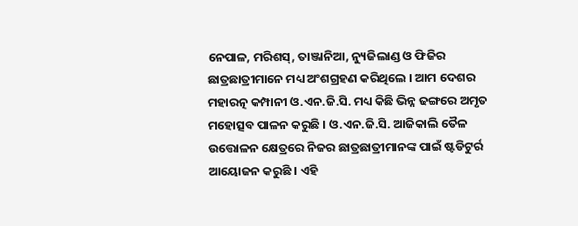ନେପାଳ, ମରିଶସ୍, ତାଞ୍ଜାନିଆ, ନ୍ୟୁଜିଲାଣ୍ଡ ଓ ଫିଜିର ଛାତ୍ରଛାତ୍ରୀମାନେ ମଧ୍ୟ ଅଂଶଗ୍ରହଣ କରିଥିଲେ । ଆମ ଦେଶର ମହାରତ୍ନ କମ୍ପାନୀ ଓ.ଏନ.ଜି.ସି. ମଧ୍ୟ କିଛି ଭିନ୍ନ ଢଙ୍ଗରେ ଅମୃତ ମହୋତ୍ସବ ପାଳନ କରୁଛି । ଓ.ଏନ.ଜି.ସି. ଆଜିକାଲି ତୈଳ ଉତ୍ତୋଳନ କ୍ଷେତ୍ରରେ ନିଜର ଛାତ୍ରଛାତ୍ରୀମାନଙ୍କ ପାଇଁ ଷ୍ଟଡିଟୁର୍ର ଆୟୋଜନ କରୁଛି । ଏହି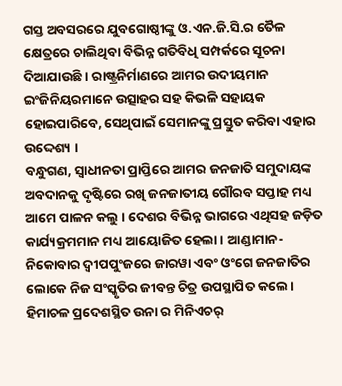ଗସ୍ତ ଅବସରରେ ଯୁବଗୋଷ୍ଠୀଙ୍କୁ ଓ.ଏନ.ଜି.ସି.ର ତୈଳ କ୍ଷେତ୍ରରେ ଚାଲିଥିବା ବିଭିନ୍ନ ଗତିବିଧି ସମ୍ପର୍କରେ ସୂଚନା ଦିଆଯାଉଛି । ରାଷ୍ଟ୍ରନିର୍ମାଣରେ ଆମର ଉଦୀୟମାନ ଇଂଜିନିୟରମାନେ ଉତ୍ସାହର ସହ କିଭଳି ସହାୟକ ହୋଇପାରିବେ, ସେଥିପାଇଁ ସେମାନଙ୍କୁ ପ୍ରସ୍ତୁତ କରିବା ଏହାର ଉଦ୍ଦେଶ୍ୟ ।
ବନ୍ଧୁଗଣ, ସ୍ୱାଧୀନତା ପ୍ରାପ୍ତିରେ ଆମର ଜନଜାତି ସମୁଦାୟଙ୍କ ଅବଦାନକୁ ଦୃଷ୍ଟିରେ ରଖି ଜନଜାତୀୟ ଗୌରବ ସପ୍ତାହ ମଧ୍ୟ ଆମେ ପାଳନ କଲୁ । ଦେଶର ବିଭିନ୍ନ ଭାଗରେ ଏଥିସହ ଜଡ଼ିତ କାର୍ଯ୍ୟକ୍ରମମାନ ମଧ୍ୟ ଆୟୋଜିତ ହେଲା । ଆଣ୍ଡାମାନ-ନିକୋବାର ଦ୍ୱୀପପୁଂଜରେ ଜାରୱା ଏବଂ ଓଂଗେ ଜନଜାତିର ଲୋକେ ନିଜ ସଂସ୍କୃତିର ଜୀବନ୍ତ ଚିତ୍ର ଉପସ୍ଥାପିତ କଲେ । ହିମାଚଳ ପ୍ରଦେଶସ୍ଥିତ ଉନା ର ମିନିଏଚର୍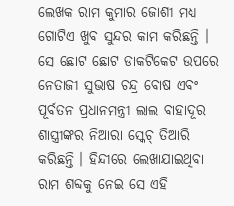ଲେଖକ ରାମ କୁମାର ଜୋଶୀ ମଧ୍ୟ ଗୋଟିଏ ଖୁବ ସୁନ୍ଦର କାମ କରିଛନ୍ତି । ସେ ଛୋଟ ଛୋଟ ଡାକଟିକେଟ ଉପରେ ନେତାଜୀ ସୁଭାଷ ଚନ୍ଦ୍ର ବୋଷ ଏବଂ ପୂର୍ବତନ ପ୍ରଧାନମନ୍ତ୍ରୀ ଲାଲ ବାହାଦୂର ଶାସ୍ତ୍ରୀଙ୍କର ନିଆରା ସ୍କେଚ୍ ତିଆରି କରିଛନ୍ତି । ହିନ୍ଦୀରେ ଲେଖାଯାଇଥିବା ରାମ ଶବ୍ଦକୁ ନେଇ ସେ ଏହି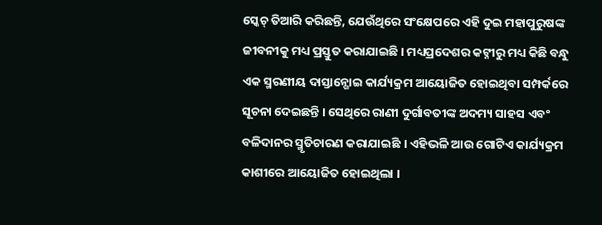ସ୍କେଚ୍ ତିଆରି କରିଛନ୍ତି, ଯେଉଁଥିରେ ସଂକ୍ଷେପରେ ଏହି ଦୁଇ ମହାପୁରୁଷଙ୍କ ଜୀବନୀକୁ ମଧ୍ୟ ପ୍ରସ୍ତୁତ କରାଯାଇଛି । ମଧ୍ୟପ୍ରଦେଶର କଟ୍ନୀରୁ ମଧ୍ୟ କିଛି ବନ୍ଧୁ ଏକ ସ୍ମରଣୀୟ ଦାସ୍ତାନ୍ଗୋଇ କାର୍ଯ୍ୟକ୍ରମ ଆୟୋଜିତ ହୋଇଥିବା ସମ୍ପର୍କରେ ସୂଚନା ଦେଇଛନ୍ତି । ସେଥିରେ ରାଣୀ ଦୁର୍ଗାବତୀଙ୍କ ଅଦମ୍ୟ ସାହସ ଏବଂ ବଳିଦାନର ସ୍ମୃତିଚାରଣ କରାଯାଇଛି । ଏହିଭଳି ଆଉ ଗୋଟିଏ କାର୍ଯ୍ୟକ୍ରମ କାଶୀରେ ଆୟୋଜିତ ହୋଇଥିଲା ।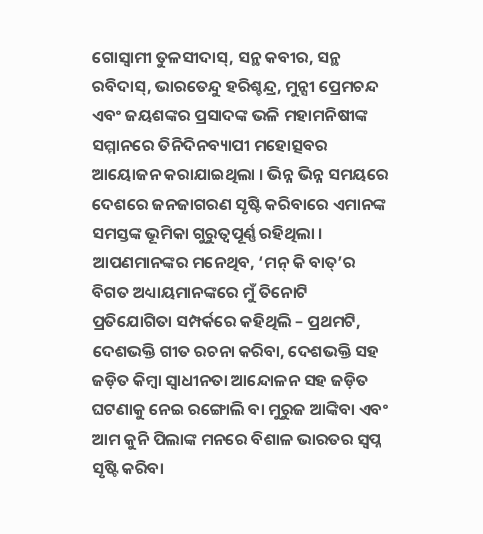ଗୋସ୍ୱାମୀ ତୁଳସୀଦାସ୍, ସନ୍ଥ କବୀର, ସନ୍ଥ ରବିଦାସ୍, ଭାରତେନ୍ଦୁ ହରିଶ୍ଚନ୍ଦ୍ର, ମୁନ୍ସୀ ପ୍ରେମଚନ୍ଦ ଏବଂ ଜୟଶଙ୍କର ପ୍ରସାଦଙ୍କ ଭଳି ମହାମନିଷୀଙ୍କ ସମ୍ମାନରେ ତିନିଦିନବ୍ୟାପୀ ମହୋତ୍ସବର ଆୟୋଜନ କରାଯାଇଥିଲା । ଭିନ୍ନ ଭିନ୍ନ ସମୟରେ ଦେଶରେ ଜନଜାଗରଣ ସୃଷ୍ଟି କରିବାରେ ଏମାନଙ୍କ ସମସ୍ତଙ୍କ ଭୂମିକା ଗୁରୁତ୍ୱପୂର୍ଣ୍ଣ ରହିଥିଲା । ଆପଣମାନଙ୍କର ମନେଥିବ, ‘ମନ୍ କି ବାତ୍’ର ବିଗତ ଅଧ୍ୟାୟମାନଙ୍କରେ ମୁଁ ତିନୋଟି ପ୍ରତିଯୋଗିତା ସମ୍ପର୍କରେ କହିଥିଲି – ପ୍ରଥମଟି, ଦେଶଭକ୍ତି ଗୀତ ରଚନା କରିବା, ଦେଶଭକ୍ତି ସହ ଜଡ଼ିତ କିମ୍ବା ସ୍ୱାଧୀନତା ଆନ୍ଦୋଳନ ସହ ଜଡ଼ିତ ଘଟଣାକୁ ନେଇ ରଙ୍ଗୋଲି ବା ମୁରୁଜ ଆଙ୍କିବା ଏବଂ ଆମ କୁନି ପିଲାଙ୍କ ମନରେ ବିଶାଳ ଭାରତର ସ୍ୱପ୍ନ ସୃଷ୍ଟି କରିବା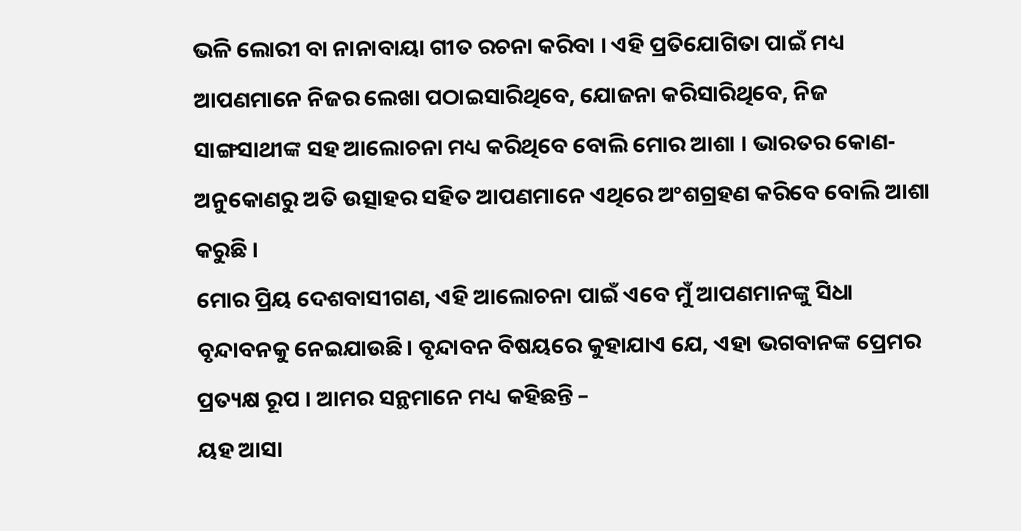ଭଳି ଲୋରୀ ବା ନାନାବାୟା ଗୀତ ରଚନା କରିବା । ଏହି ପ୍ରତିଯୋଗିତା ପାଇଁ ମଧ୍ୟ ଆପଣମାନେ ନିଜର ଲେଖା ପଠାଇସାରିଥିବେ, ଯୋଜନା କରିସାରିଥିବେ, ନିଜ ସାଙ୍ଗସାଥୀଙ୍କ ସହ ଆଲୋଚନା ମଧ୍ୟ କରିଥିବେ ବୋଲି ମୋର ଆଶା । ଭାରତର କୋଣ-ଅନୁକୋଣରୁ ଅତି ଉତ୍ସାହର ସହିତ ଆପଣମାନେ ଏଥିରେ ଅଂଶଗ୍ରହଣ କରିବେ ବୋଲି ଆଶା କରୁଛି ।
ମୋର ପ୍ରିୟ ଦେଶବାସୀଗଣ, ଏହି ଆଲୋଚନା ପାଇଁ ଏବେ ମୁଁ ଆପଣମାନଙ୍କୁ ସିଧା ବୃନ୍ଦାବନକୁ ନେଇଯାଉଛି। ବୃନ୍ଦାବନ ବିଷୟରେ କୁହାଯାଏ ଯେ, ଏହା ଭଗବାନଙ୍କ ପ୍ରେମର ପ୍ରତ୍ୟକ୍ଷ ରୂପ । ଆମର ସନ୍ଥମାନେ ମଧ୍ୟ କହିଛନ୍ତି –
ୟହ ଆସା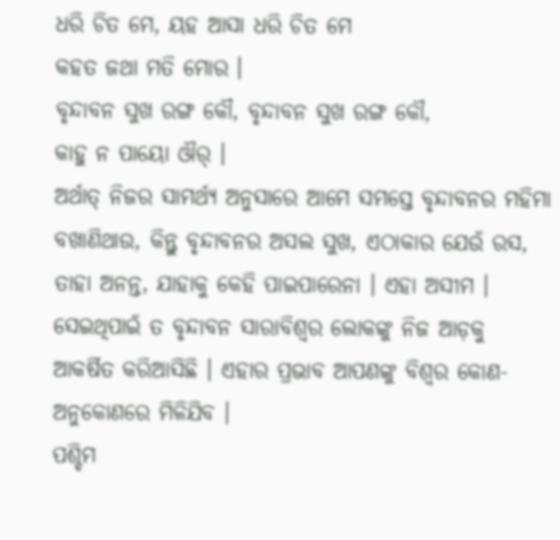ଧରି ଚିତ ମେ, ୟହ ଆସା ଧରି ଚିତ ମେ
କହତ ଜଥା ମତି ମୋର ।
ବୃନ୍ଦାବନ ସୁଖ ରଙ୍ଗ କୌ, ବୃନ୍ଦାବନ ସୁଖ ରଙ୍ଗ କୌ,
କାହୁ ନ ପାୟୋ ଔର୍ ।
ଅର୍ଥାତ୍ ନିଜର ସାମର୍ଥ୍ୟ ଅନୁସାରେ ଆମେ ସମସ୍ତେ ବୃନ୍ଦାବନର ମହିମା ବଖାଣିଥାଉ, କିନ୍ତୁ ବୃନ୍ଦାବନର ଅସଲ ସୁଖ, ଏଠାକାର ଯେଉଁ ରସ, ତାହା ଅନନ୍ତ, ଯାହାକୁ କେହି ପାଇପାରେନା । ଏହା ଅସୀମ । ସେଇଥିପାଇଁ ତ ବୃନ୍ଦାବନ ସାରାବିଶ୍ୱର ଲୋକଙ୍କୁ ନିଜ ଆଡ଼କୁ ଆକର୍ଷିତ କରିଆସିଛି । ଏହାର ପ୍ରଭାବ ଆପଣଙ୍କୁ ବିଶ୍ୱର କୋଣ-ଅନୁକୋଣରେ ମିଳିଯିବ ।
ପଶ୍ଚିମ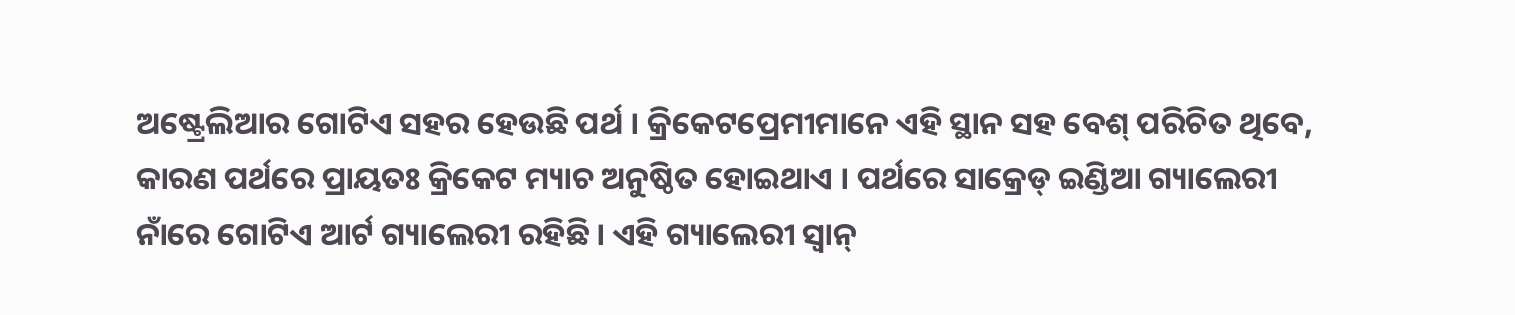ଅଷ୍ଟ୍ରେଲିଆର ଗୋଟିଏ ସହର ହେଉଛି ପର୍ଥ । କ୍ରିକେଟପ୍ରେମୀମାନେ ଏହି ସ୍ଥାନ ସହ ବେଶ୍ ପରିଚିତ ଥିବେ, କାରଣ ପର୍ଥରେ ପ୍ରାୟତଃ କ୍ରିକେଟ ମ୍ୟାଚ ଅନୁଷ୍ଠିତ ହୋଇଥାଏ । ପର୍ଥରେ ସାକ୍ରେଡ୍ ଇଣ୍ଡିଆ ଗ୍ୟାଲେରୀ ନାଁରେ ଗୋଟିଏ ଆର୍ଟ ଗ୍ୟାଲେରୀ ରହିଛି । ଏହି ଗ୍ୟାଲେରୀ ସ୍ୱାନ୍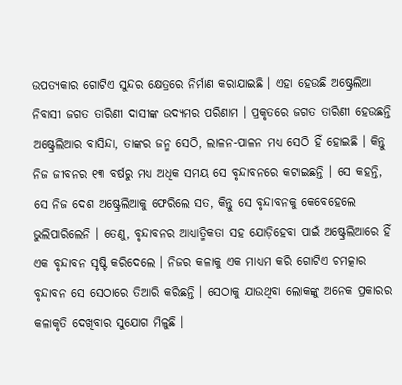ଉପତ୍ୟକାର ଗୋଟିଏ ସୁନ୍ଦର କ୍ଷେତ୍ରରେ ନିର୍ମାଣ କରାଯାଇଛି । ଏହା ହେଉଛି ଅଷ୍ଟ୍ରେଲିଆ ନିବାସୀ ଜଗତ ତାରିଣୀ ଦାସୀଙ୍କ ଉଦ୍ୟମର ପରିଣାମ । ପ୍ରକୃତରେ ଜଗତ ତାରିଣୀ ହେଉଛନ୍ତି ଅଷ୍ଟ୍ରେଲିଆର ବାସିନ୍ଦା, ତାଙ୍କର ଜନ୍ମ ସେଠି, ଲାଳନ-ପାଳନ ମଧ୍ୟ ସେଠି ହିଁ ହୋଇଛି । କିନ୍ତୁ ନିଜ ଜୀବନର ୧୩ ବର୍ଷରୁ ମଧ୍ୟ ଅଧିକ ସମୟ ସେ ବୃନ୍ଦାବନରେ କଟାଇଛନ୍ତି । ସେ କହନ୍ତି, ସେ ନିଜ ଦେଶ ଅଷ୍ଟ୍ରେଲିଆକୁ ଫେରିଲେ ସତ, କିନ୍ତୁ ସେ ବୃନ୍ଦାବନକୁ କେବେହେଲେ ଭୁଲିପାରିଲେନି । ତେଣୁ, ବୃନ୍ଦାବନର ଆଧ୍ୟାତ୍ମିକତା ସହ ଯୋଡ଼ିହେବା ପାଇଁ ଅଷ୍ଟ୍ରେଲିଆରେ ହିଁ ଏକ ବୃନ୍ଦାବନ ସୃଷ୍ଟି କରିଦେଲେ । ନିଜର କଳାକୁ ଏକ ମାଧ୍ୟମ କରି ଗୋଟିଏ ଚମତ୍କାର ବୃନ୍ଦାବନ ସେ ସେଠାରେ ତିଆରି କରିଛନ୍ତି । ସେଠାକୁ ଯାଉଥିବା ଲୋକଙ୍କୁ ଅନେକ ପ୍ରକାରର କଳାକୃତି ଦେଖିବାର ସୁଯୋଗ ମିଳୁଛି ।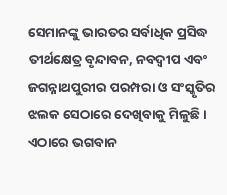ସେମାନଙ୍କୁ ଭାରତର ସର୍ବାଧିକ ପ୍ରସିଦ୍ଧ ତୀର୍ଥକ୍ଷେତ୍ର ବୃନ୍ଦାବନ, ନବଦ୍ୱୀପ ଏବଂ ଜଗନ୍ନାଥପୁରୀର ପରମ୍ପରା ଓ ସଂସ୍କୃତିର ଝଲକ ସେଠାରେ ଦେଖିବାକୁ ମିଳୁଛି । ଏଠାରେ ଭଗବାନ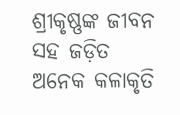ଶ୍ରୀକୃଷ୍ଣଙ୍କ ଜୀବନ ସହ ଜଡ଼ିତ ଅନେକ କଳାକୃତି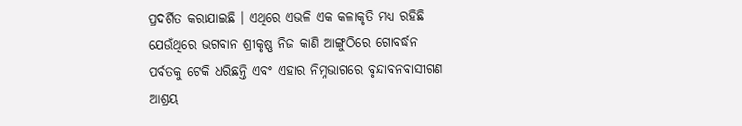ପ୍ରଦର୍ଶିତ କରାଯାଇଛି । ଏଥିରେ ଏଭଳି ଏକ କଳାକୃତି ମଧ୍ୟ ରହିଛି ଯେଉଁଥିରେ ଭଗବାନ ଶ୍ରୀକୃଷ୍ଣ ନିଜ କାଣି ଆଙ୍ଗୁଠିରେ ଗୋବର୍ଦ୍ଧନ ପର୍ବତକୁ ଟେକି ଧରିଛନ୍ତି ଏବଂ ଏହାର ନିମ୍ନଭାଗରେ ବୃନ୍ଦାବନବାସୀଗଣ ଆଶ୍ରୟ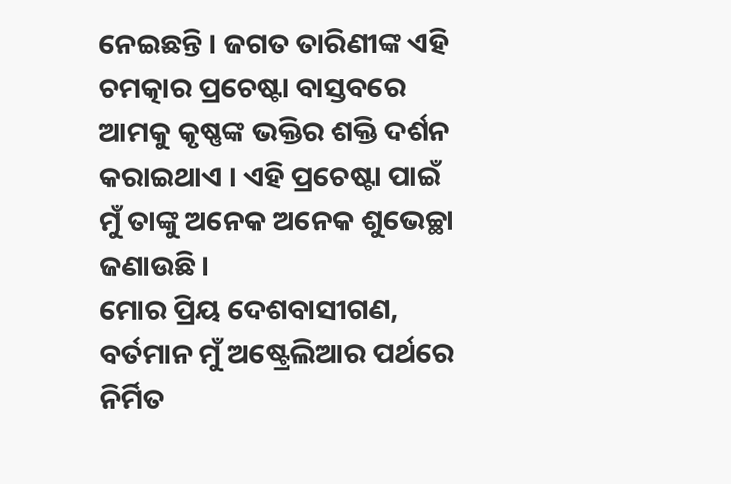ନେଇଛନ୍ତି । ଜଗତ ତାରିଣୀଙ୍କ ଏହି ଚମତ୍କାର ପ୍ରଚେଷ୍ଟା ବାସ୍ତବରେ ଆମକୁ କୃଷ୍ଣଙ୍କ ଭକ୍ତିର ଶକ୍ତି ଦର୍ଶନ କରାଇଥାଏ । ଏହି ପ୍ରଚେଷ୍ଟା ପାଇଁ ମୁଁ ତାଙ୍କୁ ଅନେକ ଅନେକ ଶୁଭେଚ୍ଛା ଜଣାଉଛି ।
ମୋର ପ୍ରିୟ ଦେଶବାସୀଗଣ, ବର୍ତମାନ ମୁଁ ଅଷ୍ଟ୍ରେଲିଆର ପର୍ଥରେ ନିର୍ମିତ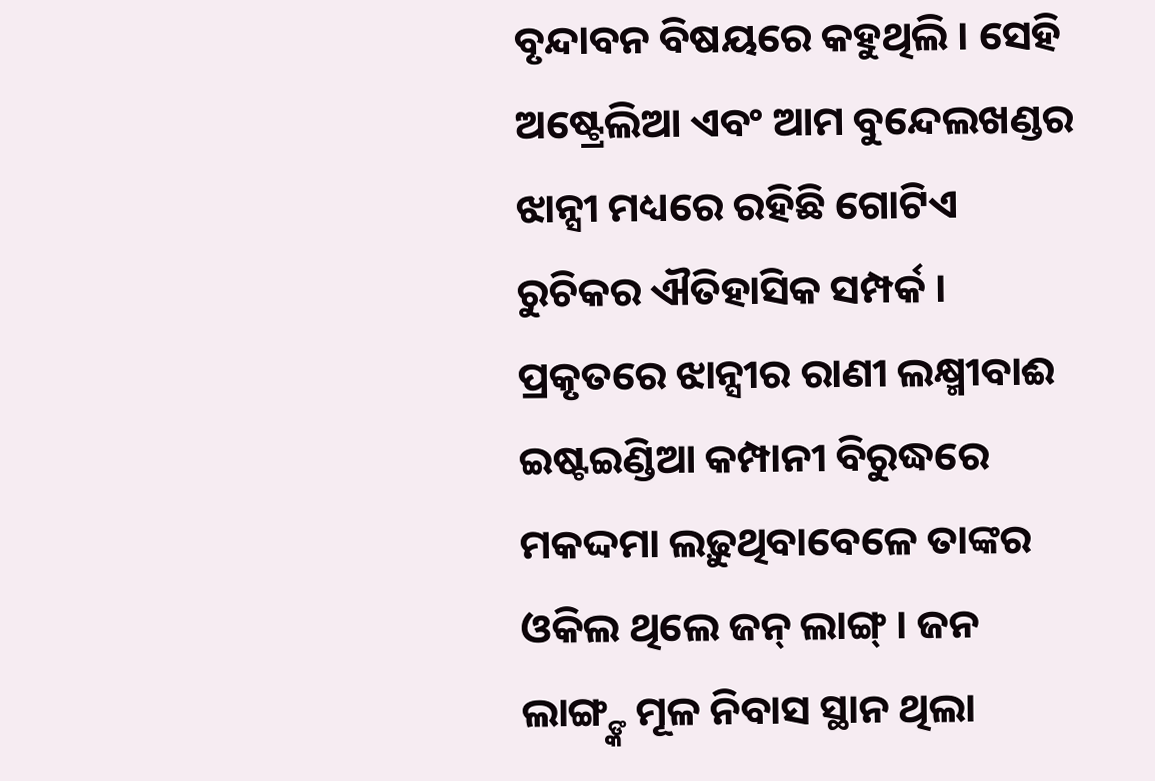ବୃନ୍ଦାବନ ବିଷୟରେ କହୁଥିଲି । ସେହି ଅଷ୍ଟ୍ରେଲିଆ ଏବଂ ଆମ ବୁନ୍ଦେଲଖଣ୍ଡର ଝାନ୍ସୀ ମଧ୍ୟରେ ରହିଛି ଗୋଟିଏ ରୁଚିକର ଐତିହାସିକ ସମ୍ପର୍କ । ପ୍ରକୃତରେ ଝାନ୍ସୀର ରାଣୀ ଲକ୍ଷ୍ମୀବାଈ ଇଷ୍ଟଇଣ୍ଡିଆ କମ୍ପାନୀ ବିରୁଦ୍ଧରେ ମକଦ୍ଦମା ଲଢ଼ୁଥିବାବେଳେ ତାଙ୍କର ଓକିଲ ଥିଲେ ଜନ୍ ଲାଙ୍ଗ୍ । ଜନ ଲାଙ୍ଗ୍ଙ୍କ ମୂଳ ନିବାସ ସ୍ଥାନ ଥିଲା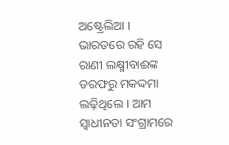ଅଷ୍ଟ୍ରେଲିଆ । ଭାରତରେ ରହି ସେ ରାଣୀ ଲକ୍ଷ୍ମୀବାଈଙ୍କ ତରଫରୁ ମକଦ୍ଦମା ଲଢ଼ିଥିଲେ । ଆମ ସ୍ୱାଧୀନତା ସଂଗ୍ରାମରେ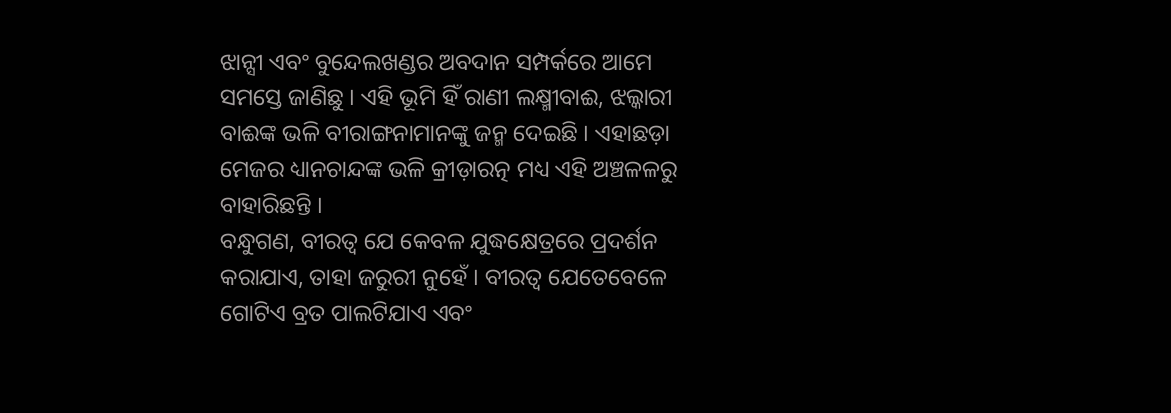ଝାନ୍ସୀ ଏବଂ ବୁନ୍ଦେଲଖଣ୍ଡର ଅବଦାନ ସମ୍ପର୍କରେ ଆମେ ସମସ୍ତେ ଜାଣିଛୁ । ଏହି ଭୂମି ହିଁ ରାଣୀ ଲକ୍ଷ୍ମୀବାଈ, ଝଲ୍କାରୀ ବାଈଙ୍କ ଭଳି ବୀରାଙ୍ଗନାମାନଙ୍କୁ ଜନ୍ମ ଦେଇଛି । ଏହାଛଡ଼ା ମେଜର ଧ୍ୟାନଚାନ୍ଦଙ୍କ ଭଳି କ୍ରୀଡ଼ାରତ୍ନ ମଧ୍ୟ ଏହି ଅଞ୍ଚଳଳରୁ ବାହାରିଛନ୍ତି ।
ବନ୍ଧୁଗଣ, ବୀରତ୍ୱ ଯେ କେବଳ ଯୁଦ୍ଧକ୍ଷେତ୍ରରେ ପ୍ରଦର୍ଶନ କରାଯାଏ, ତାହା ଜରୁରୀ ନୁହେଁ । ବୀରତ୍ୱ ଯେତେବେଳେ ଗୋଟିଏ ବ୍ରତ ପାଲଟିଯାଏ ଏବଂ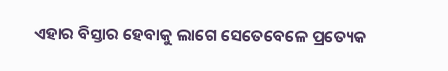ଏହାର ବିସ୍ତାର ହେବାକୁ ଲାଗେ ସେତେବେଳେ ପ୍ରତ୍ୟେକ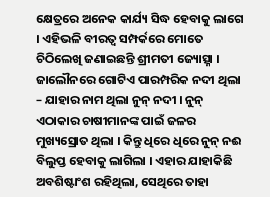କ୍ଷେତ୍ରରେ ଅନେକ କାର୍ଯ୍ୟ ସିଦ୍ଧ ହେବାକୁ ଲାଗେ । ଏହିଭଳି ବୀରତ୍ୱ ସମ୍ପର୍କରେ ମୋତେ ଚିଠିଲେଖି ଜଣାଇଛନ୍ତି ଶ୍ରୀମତୀ ଜ୍ୟୋତ୍ସ୍ନା । ଜାଲୌନରେ ଗୋଟିଏ ପାରମ୍ପରିକ ନଦୀ ଥିଲା – ଯାହାର ନାମ ଥିଲା ନୁନ୍ ନଦୀ । ନୁନ୍ ଏଠାକାର ଚାଷୀମାନଙ୍କ ପାଇଁ ଜଳର ମୁଖ୍ୟସ୍ରୋତ ଥିଲା । କିନ୍ତୁ ଧିରେ ଧିରେ ନୁନ୍ ନଈ ବିଲୁପ୍ତ ହେବାକୁ ଲାଗିଲା । ଏହାର ଯାହାକିଛି ଅବଶିଷ୍ଟାଂଶ ରହିଥିଲା, ସେଥିରେ ତାହା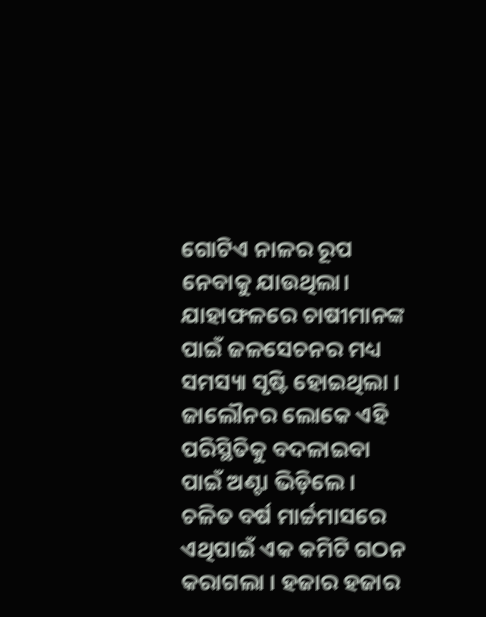ଗୋଟିଏ ନାଳର ରୂପ ନେବାକୁ ଯାଉଥିଲା। ଯାହାଫଳରେ ଚାଷୀମାନଙ୍କ ପାଇଁ ଜଳସେଚନର ମଧ୍ୟ ସମସ୍ୟା ସୃଷ୍ଟି ହୋଇଥିଲା । ଜାଲୌନର ଲୋକେ ଏହି ପରିସ୍ଥିତିକୁ ବଦଳାଇବା ପାଇଁ ଅଣ୍ଟା ଭିଡ଼ିଲେ । ଚଳିତ ବର୍ଷ ମାର୍ଚ୍ଚମାସରେ ଏଥିପାଇଁ ଏକ କମିଟି ଗଠନ କରାଗଲା । ହଜାର ହଜାର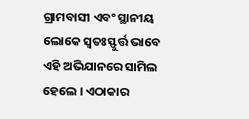ଗ୍ରାମବାସୀ ଏବଂ ସ୍ଥାନୀୟ ଲୋକେ ସ୍ୱତଃସ୍ଫୁର୍ତ୍ତ ଭାବେ ଏହି ଅଭିଯାନରେ ସାମିଲ ହେଲେ । ଏଠାକାର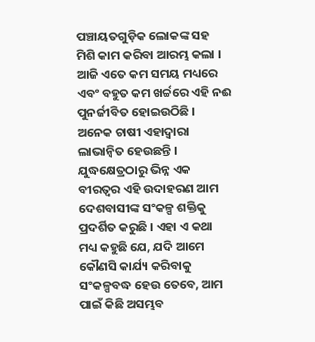ପଞ୍ଚାୟତଗୁଡ଼ିକ ଲୋକଙ୍କ ସହ ମିଶି କାମ କରିବା ଆରମ୍ଭ କଲା । ଆଜି ଏତେ କମ ସମୟ ମଧ୍ୟରେ ଏବଂ ବହୁତ କମ ଖର୍ଚ୍ଚରେ ଏହି ନଈ ପୁନର୍ଜୀବିତ ହୋଇଉଠିଛି । ଅନେକ ଚାଷୀ ଏହାଦ୍ୱାରା ଲାଭାନ୍ୱିତ ହେଉଛନ୍ତି । ଯୁଦ୍ଧକ୍ଷେତ୍ରଠାରୁ ଭିନ୍ନ ଏକ ବୀରତ୍ୱର ଏହି ଉଦାହରଣ ଆମ ଦେଶବାସୀଙ୍କ ସଂକଳ୍ପ ଶକ୍ତିକୁ ପ୍ରଦର୍ଶିତ କରୁଛି । ଏହା ଏ କଥା ମଧ୍ୟ କହୁଛି ଯେ, ଯଦି ଆମେ କୌଣସି କାର୍ଯ୍ୟ କରିବାକୁ ସଂକଳ୍ପବଦ୍ଧ ହେଉ ତେବେ, ଆମ ପାଇଁ କିଛି ଅସମ୍ଭବ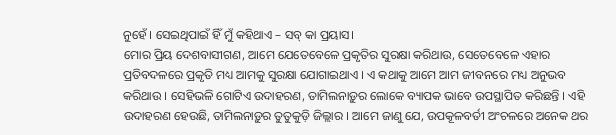ନୁହେଁ । ସେଇଥିପାଇଁ ହିଁ ମୁଁ କହିଥାଏ – ସବ୍ କା ପ୍ରୟାସ।
ମୋର ପ୍ରିୟ ଦେଶବାସୀଗଣ, ଆମେ ଯେତେବେଳେ ପ୍ରକୃତିର ସୁରକ୍ଷା କରିଥାଉ, ସେତେବେଳେ ଏହାର ପ୍ରତିବଦଳରେ ପ୍ରକୃତି ମଧ୍ୟ ଆମକୁ ସୁରକ୍ଷା ଯୋଗାଇଥାଏ । ଏ କଥାକୁ ଆମେ ଆମ ଜୀବନରେ ମଧ୍ୟ ଅନୁଭବ କରିଥାଉ । ସେହିଭଳି ଗୋଟିଏ ଉଦାହରଣ, ତାମିଲନାଡ଼ୁର ଲୋକେ ବ୍ୟାପକ ଭାବେ ଉପସ୍ଥାପିତ କରିଛନ୍ତି । ଏହି ଉଦାହରଣ ହେଉଛି, ତାମିଲନାଡ଼ୁର ତୁତୁକୁଡ଼ି ଜିଲ୍ଲାର । ଆମେ ଜାଣୁ ଯେ, ଉପକୂଳବର୍ତୀ ଅଂଚଳରେ ଅନେକ ଥର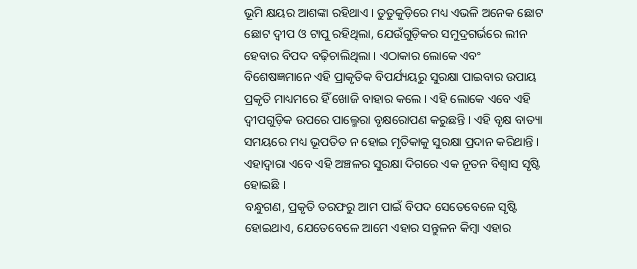ଭୂମି କ୍ଷୟର ଆଶଙ୍କା ରହିଥାଏ । ତୁତୁକୁଡ଼ିରେ ମଧ୍ୟ ଏଭଳି ଅନେକ ଛୋଟ ଛୋଟ ଦ୍ୱୀପ ଓ ଟାପୁ ରହିଥିଲା, ଯେଉଁଗୁଡ଼ିକର ସମୁଦ୍ରଗର୍ଭରେ ଲୀନ ହେବାର ବିପଦ ବଢ଼ିଚାଲିଥିଲା । ଏଠାକାର ଲୋକେ ଏବଂ ବିଶେଷଜ୍ଞମାନେ ଏହି ପ୍ରାକୃତିକ ବିପର୍ଯ୍ୟୟରୁ ସୁରକ୍ଷା ପାଇବାର ଉପାୟ ପ୍ରକୃତି ମାଧ୍ୟମରେ ହିଁ ଖୋଜି ବାହାର କଲେ । ଏହି ଲୋକେ ଏବେ ଏହି ଦ୍ୱୀପଗୁଡ଼ିକ ଉପରେ ପାଲ୍ମେରା ବୃକ୍ଷରୋପଣ କରୁଛନ୍ତି । ଏହି ବୃକ୍ଷ ବାତ୍ୟା ସମୟରେ ମଧ୍ୟ ଭୂପତିତ ନ ହୋଇ ମୃତିକାକୁ ସୁରକ୍ଷା ପ୍ରଦାନ କରିଥାନ୍ତି । ଏହାଦ୍ୱାରା ଏବେ ଏହି ଅଞ୍ଚଳର ସୁରକ୍ଷା ଦିଗରେ ଏକ ନୂତନ ବିଶ୍ୱାସ ସୃଷ୍ଟି ହୋଇଛି ।
ବନ୍ଧୁଗଣ, ପ୍ରକୃତି ତରଫରୁ ଆମ ପାଇଁ ବିପଦ ସେତେବେଳେ ସୃଷ୍ଟି ହୋଇଥାଏ, ଯେତେବେଳେ ଆମେ ଏହାର ସନ୍ତୁଳନ କିମ୍ବା ଏହାର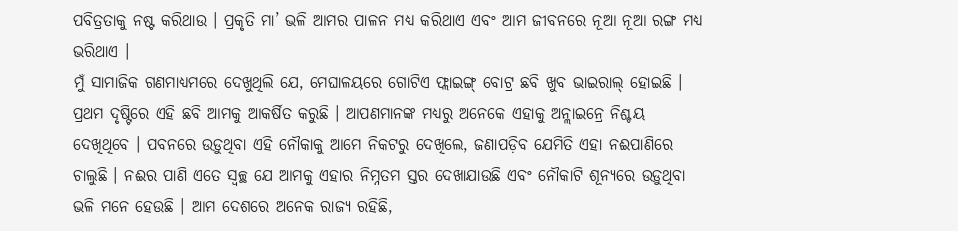ପବିତ୍ରତାକୁ ନଷ୍ଟ କରିଥାଉ । ପ୍ରକୃତି ମା’ ଭଳି ଆମର ପାଳନ ମଧ୍ୟ କରିଥାଏ ଏବଂ ଆମ ଜୀବନରେ ନୂଆ ନୂଆ ରଙ୍ଗ ମଧ୍ୟ ଭରିଥାଏ ।
ମୁଁ ସାମାଜିକ ଗଣମାଧ୍ୟମରେ ଦେଖୁଥିଲି ଯେ, ମେଘାଳୟରେ ଗୋଟିଏ ଫ୍ଲାଇଙ୍ଗ୍ ବୋଟ୍ର ଛବି ଖୁବ ଭାଇରାଲ୍ ହୋଇଛି । ପ୍ରଥମ ଦୃଷ୍ଟିରେ ଏହି ଛବି ଆମକୁ ଆକର୍ଷିତ କରୁଛି । ଆପଣମାନଙ୍କ ମଧ୍ୟରୁ ଅନେକେ ଏହାକୁ ଅନ୍ଲାଇନ୍ରେ ନିଶ୍ଚୟ ଦେଖିଥିବେ । ପବନରେ ଉଡ଼ୁଥିବା ଏହି ନୌକାକୁ ଆମେ ନିକଟରୁ ଦେଖିଲେ, ଜଣାପଡ଼ିବ ଯେମିତି ଏହା ନଈପାଣିରେ ଚାଲୁଛି । ନଈର ପାଣି ଏତେ ସ୍ୱଚ୍ଛ ଯେ ଆମକୁ ଏହାର ନିମ୍ନତମ ସ୍ତର ଦେଖାଯାଉଛି ଏବଂ ନୌକାଟି ଶୂନ୍ୟରେ ଉଡ଼ୁଥିବା ଭଳି ମନେ ହେଉଛି । ଆମ ଦେଶରେ ଅନେକ ରାଜ୍ୟ ରହିଛି,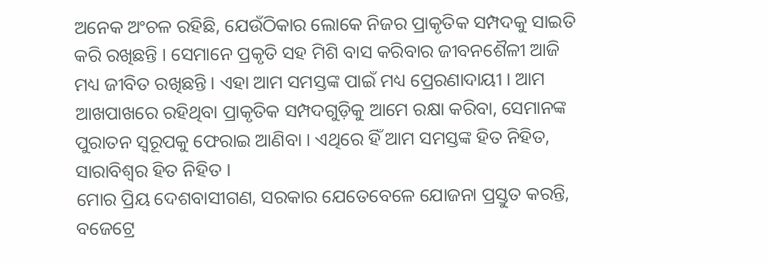ଅନେକ ଅଂଚଳ ରହିଛି, ଯେଉଁଠିକାର ଲୋକେ ନିଜର ପ୍ରାକୃତିକ ସମ୍ପଦକୁ ସାଇତି କରି ରଖିଛନ୍ତି । ସେମାନେ ପ୍ରକୃତି ସହ ମିଶି ବାସ କରିବାର ଜୀବନଶୈଳୀ ଆଜି ମଧ୍ୟ ଜୀବିତ ରଖିଛନ୍ତି । ଏହା ଆମ ସମସ୍ତଙ୍କ ପାଇଁ ମଧ୍ୟ ପ୍ରେରଣାଦାୟୀ । ଆମ ଆଖପାଖରେ ରହିଥିବା ପ୍ରାକୃତିକ ସମ୍ପଦଗୁଡ଼ିକୁ ଆମେ ରକ୍ଷା କରିବା, ସେମାନଙ୍କ ପୁରାତନ ସ୍ୱରୂପକୁ ଫେରାଇ ଆଣିବା । ଏଥିରେ ହିଁ ଆମ ସମସ୍ତଙ୍କ ହିତ ନିହିତ, ସାରାବିଶ୍ୱର ହିତ ନିହିତ ।
ମୋର ପ୍ରିୟ ଦେଶବାସୀଗଣ, ସରକାର ଯେତେବେଳେ ଯୋଜନା ପ୍ରସ୍ତୁତ କରନ୍ତି, ବଜେଟ୍ରେ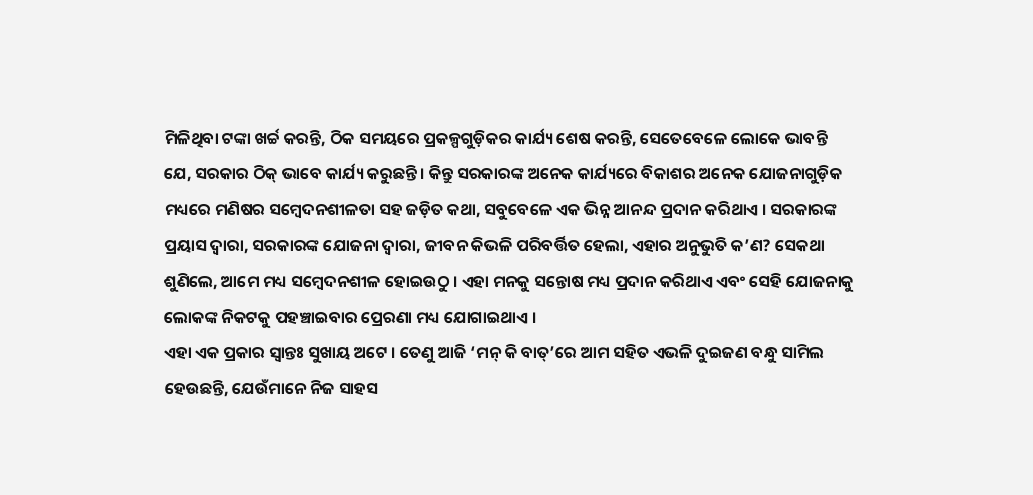ମିଳିଥିବା ଟଙ୍କା ଖର୍ଚ୍ଚ କରନ୍ତି, ଠିକ ସମୟରେ ପ୍ରକଳ୍ପଗୁଡ଼ିକର କାର୍ଯ୍ୟ ଶେଷ କରନ୍ତି, ସେତେବେଳେ ଲୋକେ ଭାବନ୍ତି ଯେ, ସରକାର ଠିକ୍ ଭାବେ କାର୍ଯ୍ୟ କରୁଛନ୍ତି । କିନ୍ତୁ ସରକାରଙ୍କ ଅନେକ କାର୍ଯ୍ୟରେ ବିକାଶର ଅନେକ ଯୋଜନାଗୁଡ଼ିକ ମଧ୍ୟରେ ମଣିଷର ସମ୍ବେଦନଶୀଳତା ସହ ଜଡ଼ିତ କଥା, ସବୁବେଳେ ଏକ ଭିନ୍ନ ଆନନ୍ଦ ପ୍ରଦାନ କରିଥାଏ । ସରକାରଙ୍କ ପ୍ରୟାସ ଦ୍ୱାରା, ସରକାରଙ୍କ ଯୋଜନା ଦ୍ୱାରା, ଜୀବନ କିଭଳି ପରିବର୍ତ୍ତିତ ହେଲା, ଏହାର ଅନୁଭୁତି କ’ଣ? ସେକଥା ଶୁଣିଲେ, ଆମେ ମଧ୍ୟ ସମ୍ବେଦନଶୀଳ ହୋଇଉଠୁ । ଏହା ମନକୁ ସନ୍ତୋଷ ମଧ୍ୟ ପ୍ରଦାନ କରିଥାଏ ଏବଂ ସେହି ଯୋଜନାକୁ ଲୋକଙ୍କ ନିକଟକୁ ପହଞ୍ଚାଇବାର ପ୍ରେରଣା ମଧ୍ୟ ଯୋଗାଇଥାଏ ।
ଏହା ଏକ ପ୍ରକାର ସ୍ୱାନ୍ତଃ ସୁଖାୟ ଅଟେ । ତେଣୁ ଆଜି ‘ମନ୍ କି ବାତ୍’ରେ ଆମ ସହିତ ଏଭଳି ଦୁଇଜଣ ବନ୍ଧୁ ସାମିଲ ହେଉଛନ୍ତି, ଯେଉଁମାନେ ନିଜ ସାହସ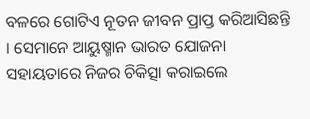ବଳରେ ଗୋଟିଏ ନୂତନ ଜୀବନ ପ୍ରାପ୍ତ କରିଆସିଛନ୍ତି । ସେମାନେ ଆୟୁଷ୍ମାନ ଭାରତ ଯୋଜନା ସହାୟତାରେ ନିଜର ଚିକିତ୍ସା କରାଇଲେ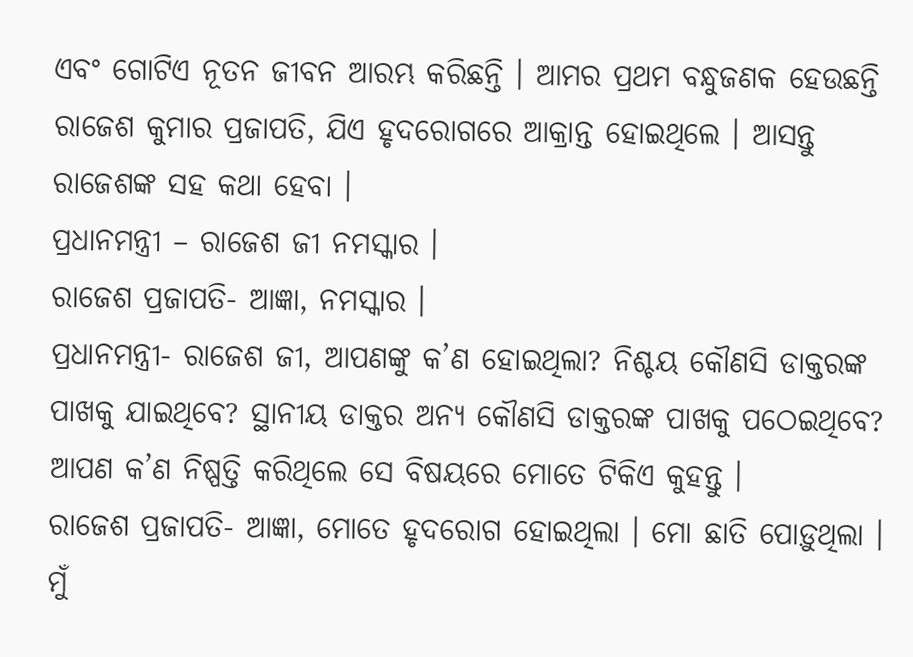ଏବଂ ଗୋଟିଏ ନୂତନ ଜୀବନ ଆରମ୍ଭ କରିଛନ୍ତି । ଆମର ପ୍ରଥମ ବନ୍ଧୁଜଣକ ହେଉଛନ୍ତି ରାଜେଶ କୁମାର ପ୍ରଜାପତି, ଯିଏ ହୃଦରୋଗରେ ଆକ୍ରାନ୍ତ ହୋଇଥିଲେ । ଆସନ୍ତୁ ରାଜେଶଙ୍କ ସହ କଥା ହେବା ।
ପ୍ରଧାନମନ୍ତ୍ରୀ – ରାଜେଶ ଜୀ ନମସ୍କାର ।
ରାଜେଶ ପ୍ରଜାପତି- ଆଜ୍ଞା, ନମସ୍କାର ।
ପ୍ରଧାନମନ୍ତ୍ରୀ- ରାଜେଶ ଜୀ, ଆପଣଙ୍କୁ କ’ଣ ହୋଇଥିଲା? ନିଶ୍ଚୟ କୌଣସି ଡାକ୍ତରଙ୍କ ପାଖକୁ ଯାଇଥିବେ? ସ୍ଥାନୀୟ ଡାକ୍ତର ଅନ୍ୟ କୌଣସି ଡାକ୍ତରଙ୍କ ପାଖକୁ ପଠେଇଥିବେ? ଆପଣ କ’ଣ ନିଷ୍ପତ୍ତି କରିଥିଲେ ସେ ବିଷୟରେ ମୋତେ ଟିକିଏ କୁହନ୍ତୁ ।
ରାଜେଶ ପ୍ରଜାପତି- ଆଜ୍ଞା, ମୋତେ ହୃଦରୋଗ ହୋଇଥିଲା । ମୋ ଛାତି ପୋଡ଼ୁଥିଲା । ମୁଁ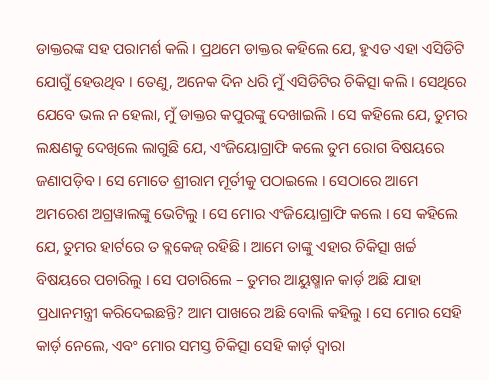ଡାକ୍ତରଙ୍କ ସହ ପରାମର୍ଶ କଲି । ପ୍ରଥମେ ଡାକ୍ତର କହିଲେ ଯେ, ହୁଏତ ଏହା ଏସିଡିଟି ଯୋଗୁଁ ହେଉଥିବ । ତେଣୁ, ଅନେକ ଦିନ ଧରି ମୁଁ ଏସିଡିଟିର ଚିକିତ୍ସା କଲି । ସେଥିରେ ଯେବେ ଭଲ ନ ହେଲା, ମୁଁ ଡାକ୍ତର କପୁରଙ୍କୁ ଦେଖାଇଲି । ସେ କହିଲେ ଯେ, ତୁମର ଲକ୍ଷଣକୁ ଦେଖିଲେ ଲାଗୁଛି ଯେ, ଏଂଜିୟୋଗ୍ରାଫି କଲେ ତୁମ ରୋଗ ବିଷୟରେ ଜଣାପଡ଼ିବ । ସେ ମୋତେ ଶ୍ରୀରାମ ମୂର୍ତୀକୁ ପଠାଇଲେ । ସେଠାରେ ଆମେ ଅମରେଶ ଅଗ୍ରୱାଲଙ୍କୁ ଭେଟିଲୁ । ସେ ମୋର ଏଂଜିୟୋଗ୍ରାଫି କଲେ । ସେ କହିଲେ ଯେ, ତୁମର ହାର୍ଟରେ ତ ବ୍ଲକେଜ୍ ରହିଛି । ଆମେ ତାଙ୍କୁ ଏହାର ଚିକିତ୍ସା ଖର୍ଚ୍ଚ ବିଷୟରେ ପଚାରିଲୁ । ସେ ପଚାରିଲେ – ତୁମର ଆୟୁଷ୍ମାନ କାର୍ଡ଼ ଅଛି ଯାହା ପ୍ରଧାନମନ୍ତ୍ରୀ କରିଦେଇଛନ୍ତି? ଆମ ପାଖରେ ଅଛି ବୋଲି କହିଲୁ । ସେ ମୋର ସେହି କାର୍ଡ଼ ନେଲେ, ଏବଂ ମୋର ସମସ୍ତ ଚିକିତ୍ସା ସେହି କାର୍ଡ଼ ଦ୍ୱାରା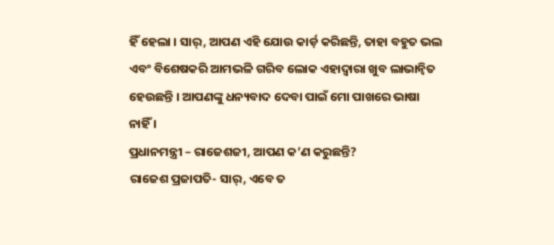ହିଁ ହେଲା । ସାର୍, ଆପଣ ଏହି ଯୋଉ କାର୍ଡ଼ କରିଛନ୍ତି, ତାହା ବହୁତ ଭଲ ଏବଂ ବିଶେଷକରି ଆମଭଳି ଗରିବ ଲୋକ ଏହାଦ୍ୱାରା ଖୁବ ଲାଭାନ୍ୱିତ ହେଉଛନ୍ତି । ଆପଣଙ୍କୁ ଧନ୍ୟବାଦ ଦେବା ପାଇଁ ମୋ ପାଖରେ ଭାଷା ନାହିଁ ।
ପ୍ରଧାନମନ୍ତ୍ରୀ – ରାଜେଶଜୀ, ଆପଣ କ’ଣ କରୁଛନ୍ତି?
ରାଜେଶ ପ୍ରଜାପତି- ସାର୍, ଏବେ ତ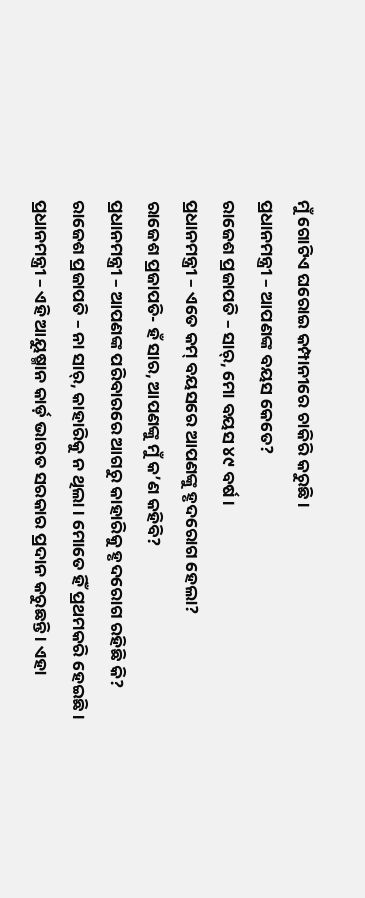ମୁଁ ଗୋଟିଏ ଘରୋଇ କମ୍ପାନୀରେ ଚାକିରି କରୁଛି ।
ପ୍ରଧାନମନ୍ତ୍ରୀ – ଆପଣଙ୍କ ବୟସ କେତେ?
ରାଜେଶ ପ୍ରଜାପତି – ସାର୍, ମୋ ବୟସ ୪୯ ବର୍ଷ ।
ପ୍ରଧାନମନ୍ତ୍ରୀ – ଏତେ କମ୍ ବୟସରେ ଆପଣଙ୍କୁ ହୃଦରୋଗ ହେଲା?
ରାଜେଶ ପ୍ରଜାପତି- ହଁ ସାର, ଆପଣଙ୍କୁ ମୁଁ କ’ଣ କହିବି?
ପ୍ରଧାନମନ୍ତ୍ରୀ – ଆପଣଙ୍କ ପରିବାରରେ ଆଗରୁ କାହାରିକୁ ହୃଦରୋଗ ରହିଛି କି?
ରାଜେଶ ପ୍ରଜାପତି – ନା ସାର୍, କାହାରିକୁ ନ ଥିଲା । ମୋତେ ହିଁ ପ୍ରଥମକରି ହେଇଛି ।
ପ୍ରଧାନମନ୍ତ୍ରୀ – ଏହି ଆୟୁଷ୍ମାନ କାର୍ଡ଼ ଭାରତ ସରକାର ପ୍ରଦାନ କରୁଛନ୍ତି । ଏହା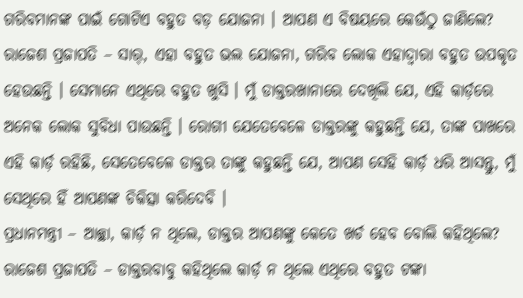ଗରିବମାନଙ୍କ ପାଇଁ ଗୋଟିଏ ବହୁତ ବଡ଼ ଯୋଜନା । ଆପଣ ଏ ବିଷୟରେ କେଉଁଠୁ ଜାଣିଲେ?
ରାଜେଶ ପ୍ରଜାପତି – ସାର୍, ଏହା ବହୁତ ଭଲ ଯୋଜନା, ଗରିବ ଲୋକ ଏହାଦ୍ୱାରା ବହୁତ ଉପକୃତ ହେଉଛନ୍ତି । ସେମାନେ ଏଥିରେ ବହୁତ ଖୁସି । ମୁଁ ଡାକ୍ତରଖାନାରେ ଦେଖିଲି ଯେ, ଏହି କାର୍ଡ଼ରେ ଅନେକ ଲୋକ ସୁବିଧା ପାଉଛନ୍ତି । ରୋଗୀ ଯେତେବେଳେ ଡାକ୍ତରଙ୍କୁ କହୁଛନ୍ତି ଯେ, ତାଙ୍କ ପାଖରେ ଏହି କାର୍ଡ଼ ରହିଛି, ସେତେବେଳେ ଡାକ୍ତର ତାଙ୍କୁ କହୁଛନ୍ତି ଯେ, ଆପଣ ସେହି କାର୍ଡ଼ ଧରି ଆସନ୍ତୁ, ମୁଁ ସେଥିରେ ହିଁ ଆପଣଙ୍କ ଚିକିତ୍ସା କରିଦେବି ।
ପ୍ରଧାନମନ୍ତ୍ରୀ – ଆଚ୍ଛା, କାର୍ଡ଼ ନ ଥିଲେ, ଡାକ୍ତର ଆପଣଙ୍କୁ କେତେ ଖର୍ଚ ହେବ ବୋଲି କହିଥିଲେ?
ରାଜେଶ ପ୍ରଜାପତି – ଡାକ୍ତରବାବୁ କହିଥିଲେ କାର୍ଡ଼ ନ ଥିଲେ ଏଥିରେ ବହୁତ ଟଙ୍କା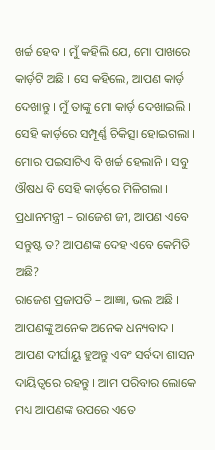ଖର୍ଚ୍ଚ ହେବ । ମୁଁ କହିଲି ଯେ, ମୋ ପାଖରେ କାର୍ଡ଼ଟି ଅଛି । ସେ କହିଲେ, ଆପଣ କାର୍ଡ଼ ଦେଖାନ୍ତୁ । ମୁଁ ତାଙ୍କୁ ମୋ କାର୍ଡ଼ ଦେଖାଇଲି । ସେହି କାର୍ଡ଼ରେ ସମ୍ପୂର୍ଣ୍ଣ ଚିକିତ୍ସା ହୋଇଗଲା । ମୋର ପଇସାଟିଏ ବି ଖର୍ଚ୍ଚ ହେଲାନି । ସବୁ ଔଷଧ ବି ସେହି କାର୍ଡ଼ରେ ମିଳିଗଲା ।
ପ୍ରଧାନମନ୍ତ୍ରୀ – ରାଜେଶ ଜୀ, ଆପଣ ଏବେ ସନ୍ତୁଷ୍ଟ ତ? ଆପଣଙ୍କ ଦେହ ଏବେ କେମିତି ଅଛି?
ରାଜେଶ ପ୍ରଜାପତି – ଆଜ୍ଞା, ଭଲ ଅଛି । ଆପଣଙ୍କୁ ଅନେକ ଅନେକ ଧନ୍ୟବାଦ । ଆପଣ ଦୀର୍ଘାୟୁ ହୁଅନ୍ତୁ ଏବଂ ସର୍ବଦା ଶାସନ ଦାୟିତ୍ୱରେ ରହନ୍ତୁ । ଆମ ପରିବାର ଲୋକେ ମଧ୍ୟ ଆପଣଙ୍କ ଉପରେ ଏତେ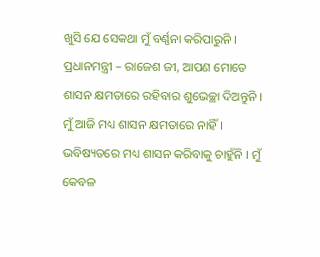ଖୁସି ଯେ ସେକଥା ମୁଁ ବର୍ଣ୍ଣନା କରିପାରୁନି ।
ପ୍ରଧାନମନ୍ତ୍ରୀ – ରାଜେଶ ଜୀ, ଆପଣ ମୋତେ ଶାସନ କ୍ଷମତାରେ ରହିବାର ଶୁଭେଚ୍ଛା ଦିଅନ୍ତୁନି । ମୁଁ ଆଜି ମଧ୍ୟ ଶାସନ କ୍ଷମତାରେ ନାହିଁ । ଭବିଷ୍ୟତରେ ମଧ୍ୟ ଶାସନ କରିବାକୁ ଚାହୁଁନି । ମୁଁ କେବଳ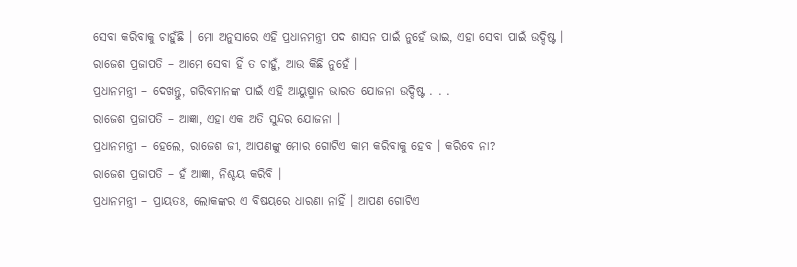ସେବା କରିବାକୁ ଚାହୁଁଛି । ମୋ ଅନୁସାରେ ଏହି ପ୍ରଧାନମନ୍ତ୍ରୀ ପଦ ଶାସନ ପାଇଁ ନୁହେଁ ଭାଇ, ଏହା ସେବା ପାଇଁ ଉଦ୍ଦିଷ୍ଟ ।
ରାଜେଶ ପ୍ରଜାପତି – ଆମେ ସେବା ହିଁ ତ ଚାହୁଁ, ଆଉ କିଛି ନୁହେଁ ।
ପ୍ରଧାନମନ୍ତ୍ରୀ – ଦେଖନ୍ତୁ, ଗରିବମାନଙ୍କ ପାଇଁ ଏହି ଆୟୁଷ୍ମାନ ଭାରତ ଯୋଜନା ଉଦ୍ଦିଷ୍ଟ . . .
ରାଜେଶ ପ୍ରଜାପତି – ଆଜ୍ଞା, ଏହା ଏକ ଅତି ସୁନ୍ଦର ଯୋଜନା ।
ପ୍ରଧାନମନ୍ତ୍ରୀ – ହେଲେ, ରାଜେଶ ଜୀ, ଆପଣଙ୍କୁ ମୋର ଗୋଟିଏ କାମ କରିବାକୁ ହେବ । କରିବେ ନା?
ରାଜେଶ ପ୍ରଜାପତି – ହଁ ଆଜ୍ଞା, ନିଶ୍ଚୟ କରିବି ।
ପ୍ରଧାନମନ୍ତ୍ରୀ – ପ୍ରାୟତଃ, ଲୋକଙ୍କର ଏ ବିଷୟରେ ଧାରଣା ନାହିଁ । ଆପଣ ଗୋଟିଏ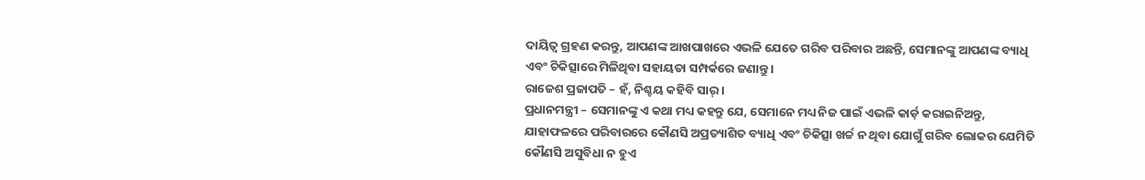ଦାୟିତ୍ୱ ଗ୍ରହଣ କରନ୍ତୁ, ଆପଣଙ୍କ ଆଖପାଖରେ ଏଭଳି ଯେତେ ଗରିବ ପରିବାର ଅଛନ୍ତି, ସେମାନଙ୍କୁ ଆପଣଙ୍କ ବ୍ୟାଧି ଏବଂ ଚିକିତ୍ସାରେ ମିଳିଥିବା ସହାୟତା ସମ୍ପର୍କରେ ଜଣାନ୍ତୁ ।
ରାଜେଶ ପ୍ରଜାପତି – ହଁ, ନିଶ୍ଚୟ କହିବି ସାର୍ ।
ପ୍ରଧାନମନ୍ତ୍ରୀ – ସେମାନଙ୍କୁ ଏ କଥା ମଧ୍ୟ କହନ୍ତୁ ଯେ, ସେମାନେ ମଧ୍ୟ ନିଜ ପାଇଁ ଏଭଳି କାର୍ଡ଼ କରାଇନିଅନ୍ତୁ, ଯାହାଫଳରେ ପରିବାରରେ କୌଣସି ଅପ୍ରତ୍ୟାଶିତ ବ୍ୟାଧି ଏବଂ ଚିକିତ୍ସା ଖର୍ଚ୍ଚ ନ ଥିବା ଯୋଗୁଁ ଗରିବ ଲୋକର ଯେମିତି କୌଣସି ଅସୁବିଧା ନ ହୁଏ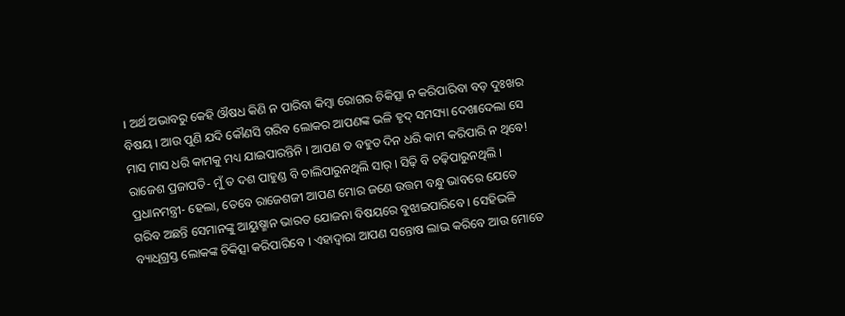। ଅର୍ଥ ଅଭାବରୁ କେହି ଔଷଧ କିଣି ନ ପାରିବା କିମ୍ବା ରୋଗର ଚିକିତ୍ସା ନ କରିପାରିବା ବଡ଼ ଦୁଃଖର ବିଷୟ । ଆଉ ପୁଣି ଯଦି କୌଣସି ଗରିବ ଲୋକର ଆପଣଙ୍କ ଭଳି ହୃଦ୍ ସମସ୍ୟା ଦେଖାଦେଲା ସେ ମାସ ମାସ ଧରି କାମକୁ ମଧ୍ୟ ଯାଇପାରନ୍ତିନି । ଆପଣ ତ ବହୁତ ଦିନ ଧରି କାମ କରିପାରି ନ ଥିବେ!
ରାଜେଶ ପ୍ରଜାପତି- ମୁଁ ତ ଦଶ ପାହୁଣ୍ଡ ବି ଚାଲିପାରୁନଥିଲି ସାର୍ । ସିଢ଼ି ବି ଚଢ଼ିପାରୁନଥିଲି ।
ପ୍ରଧାନମନ୍ତ୍ରୀ- ହେଲା, ତେବେ ରାଜେଶଜୀ ଆପଣ ମୋର ଜଣେ ଉତ୍ତମ ବନ୍ଧୁ ଭାବରେ ଯେତେ ଗରିବ ଅଛନ୍ତି ସେମାନଙ୍କୁ ଆୟୁଷ୍ମାନ ଭାରତ ଯୋଜନା ବିଷୟରେ ବୁଝାଇପାରିବେ । ସେହିଭଳି ବ୍ୟାଧିଗ୍ରସ୍ତ ଲୋକଙ୍କ ଚିକିତ୍ସା କରିପାରିବେ । ଏହାଦ୍ୱାରା ଆପଣ ସନ୍ତୋଷ ଲାଭ କରିବେ ଆଉ ମୋତେ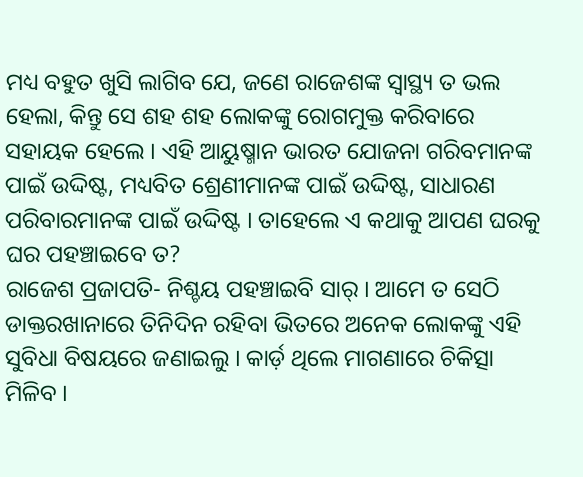ମଧ୍ୟ ବହୁତ ଖୁସି ଲାଗିବ ଯେ, ଜଣେ ରାଜେଶଙ୍କ ସ୍ୱାସ୍ଥ୍ୟ ତ ଭଲ ହେଲା, କିନ୍ତୁ ସେ ଶହ ଶହ ଲୋକଙ୍କୁ ରୋଗମୁକ୍ତ କରିବାରେ ସହାୟକ ହେଲେ । ଏହି ଆୟୁଷ୍ମାନ ଭାରତ ଯୋଜନା ଗରିବମାନଙ୍କ ପାଇଁ ଉଦ୍ଦିଷ୍ଟ, ମଧ୍ୟବିତ ଶ୍ରେଣୀମାନଙ୍କ ପାଇଁ ଉଦ୍ଦିଷ୍ଟ, ସାଧାରଣ ପରିବାରମାନଙ୍କ ପାଇଁ ଉଦ୍ଦିଷ୍ଟ । ତାହେଲେ ଏ କଥାକୁ ଆପଣ ଘରକୁ ଘର ପହଞ୍ଚାଇବେ ତ?
ରାଜେଶ ପ୍ରଜାପତି- ନିଶ୍ଚୟ ପହଞ୍ଚାଇବି ସାର୍ । ଆମେ ତ ସେଠି ଡାକ୍ତରଖାନାରେ ତିନିଦିନ ରହିବା ଭିତରେ ଅନେକ ଲୋକଙ୍କୁ ଏହି ସୁବିଧା ବିଷୟରେ ଜଣାଇଲୁ । କାର୍ଡ଼ ଥିଲେ ମାଗଣାରେ ଚିକିତ୍ସା ମିଳିବ ।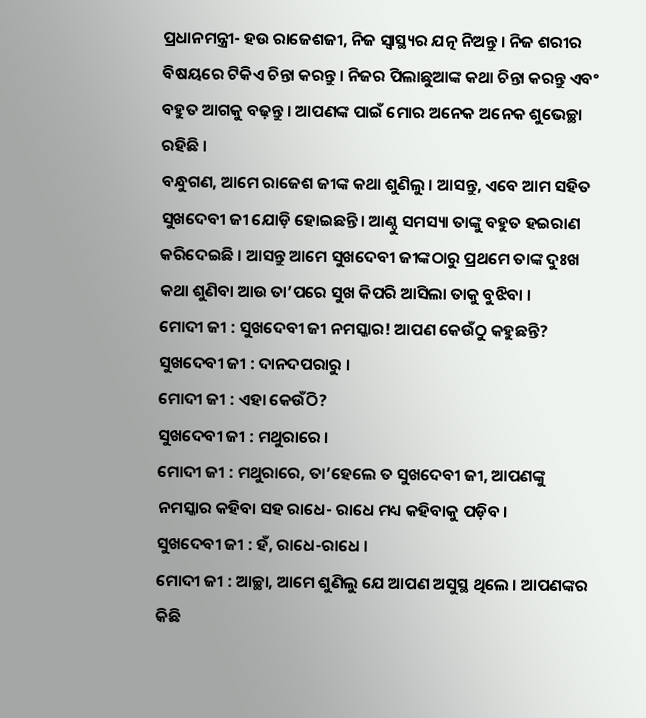ପ୍ରଧାନମନ୍ତ୍ରୀ- ହଉ ରାଜେଶଜୀ, ନିଜ ସ୍ୱାସ୍ଥ୍ୟର ଯତ୍ନ ନିଅନ୍ତୁ । ନିଜ ଶରୀର ବିଷୟରେ ଟିକିଏ ଚିନ୍ତା କରନ୍ତୁ । ନିଜର ପିଲାଛୁଆଙ୍କ କଥା ଚିନ୍ତା କରନ୍ତୁ ଏବଂ ବହୁତ ଆଗକୁ ବଢ଼ନ୍ତୁ । ଆପଣଙ୍କ ପାଇଁ ମୋର ଅନେକ ଅନେକ ଶୁଭେଚ୍ଛା ରହିଛି ।
ବନ୍ଧୁଗଣ, ଆମେ ରାଜେଶ ଜୀଙ୍କ କଥା ଶୁଣିଲୁ । ଆସନ୍ତୁ, ଏବେ ଆମ ସହିତ ସୁଖଦେବୀ ଜୀ ଯୋଡ଼ି ହୋଇଛନ୍ତି। ଆଣ୍ଠୁ ସମସ୍ୟା ତାଙ୍କୁ ବହୁତ ହଇରାଣ କରିଦେଇଛି । ଆସନ୍ତୁ ଆମେ ସୁଖଦେବୀ ଜୀଙ୍କଠାରୁ ପ୍ରଥମେ ତାଙ୍କ ଦୁଃଖ କଥା ଶୁଣିବା ଆଉ ତା’ପରେ ସୁଖ କିପରି ଆସିଲା ତାକୁ ବୁଝିବା ।
ମୋଦୀ ଜୀ : ସୁଖଦେବୀ ଜୀ ନମସ୍କାର! ଆପଣ କେଉଁଠୁ କହୁଛନ୍ତି?
ସୁଖଦେବୀ ଜୀ : ଦାନଦପରାରୁ ।
ମୋଦୀ ଜୀ : ଏହା କେଉଁଠି?
ସୁଖଦେବୀ ଜୀ : ମଥୁରାରେ ।
ମୋଦୀ ଜୀ : ମଥୁରାରେ, ତା’ହେଲେ ତ ସୁଖଦେବୀ ଜୀ, ଆପଣଙ୍କୁ ନମସ୍କାର କହିବା ସହ ରାଧେ- ରାଧେ ମଧ୍ୟ କହିବାକୁ ପଡ଼ିବ ।
ସୁଖଦେବୀ ଜୀ : ହଁ, ରାଧେ-ରାଧେ ।
ମୋଦୀ ଜୀ : ଆଚ୍ଛା, ଆମେ ଶୁଣିଲୁ ଯେ ଆପଣ ଅସୁସ୍ଥ ଥିଲେ । ଆପଣଙ୍କର କିଛି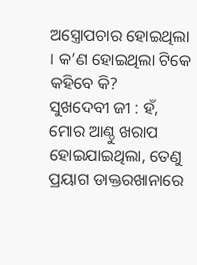ଅସ୍ତ୍ରୋପଚାର ହୋଇଥିଲା । କ’ଣ ହୋଇଥିଲା ଟିକେ କହିବେ କି?
ସୁଖଦେବୀ ଜୀ : ହଁ, ମୋର ଆଣ୍ଠୁ ଖରାପ ହୋଇଯାଇଥିଲା, ତେଣୁ ପ୍ରୟାଗ ଡାକ୍ତରଖାନାରେ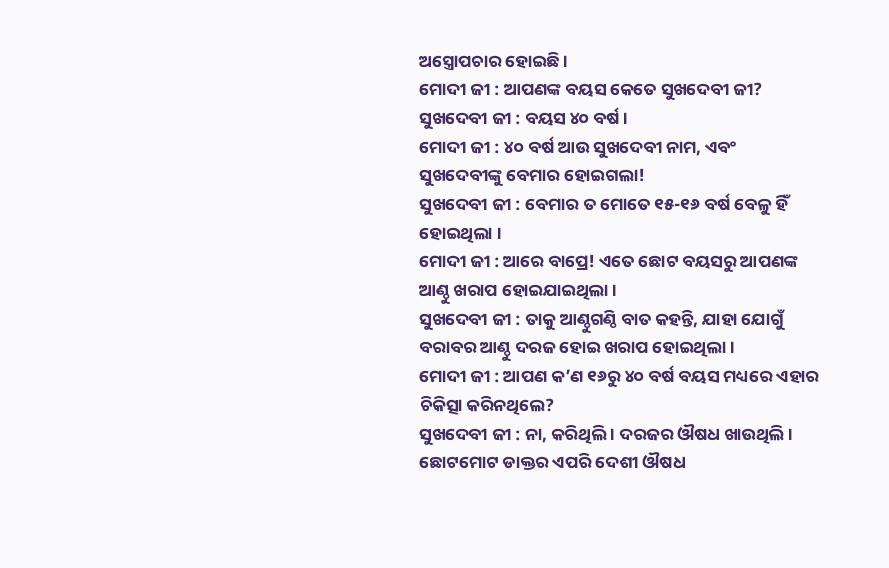ଅସ୍ତ୍ରୋପଚାର ହୋଇଛି ।
ମୋଦୀ ଜୀ : ଆପଣଙ୍କ ବୟସ କେତେ ସୁଖଦେବୀ ଜୀ?
ସୁଖଦେବୀ ଜୀ : ବୟସ ୪୦ ବର୍ଷ ।
ମୋଦୀ ଜୀ : ୪୦ ବର୍ଷ ଆଉ ସୁଖଦେବୀ ନାମ, ଏବଂ ସୁଖଦେବୀଙ୍କୁ ବେମାର ହୋଇଗଲା!
ସୁଖଦେବୀ ଜୀ : ବେମାର ତ ମୋତେ ୧୫-୧୬ ବର୍ଷ ବେଳୁ ହିଁ ହୋଇଥିଲା ।
ମୋଦୀ ଜୀ : ଆରେ ବାପ୍ରେ! ଏତେ ଛୋଟ ବୟସରୁ ଆପଣଙ୍କ ଆଣ୍ଠୁ ଖରାପ ହୋଇଯାଇଥିଲା ।
ସୁଖଦେବୀ ଜୀ : ତାକୁ ଆଣ୍ଠୁଗଣ୍ଠି ବାତ କହନ୍ତି, ଯାହା ଯୋଗୁଁ ବରାବର ଆଣ୍ଠୁ ଦରଜ ହୋଇ ଖରାପ ହୋଇଥିଲା ।
ମୋଦୀ ଜୀ : ଆପଣ କ’ଣ ୧୬ରୁ ୪୦ ବର୍ଷ ବୟସ ମଧ୍ୟରେ ଏହାର ଚିକିତ୍ସା କରିନଥିଲେ?
ସୁଖଦେବୀ ଜୀ : ନା, କରିଥିଲି । ଦରଜର ଔଷଧ ଖାଉଥିଲି । ଛୋଟମୋଟ ଡାକ୍ତର ଏପରି ଦେଶୀ ଔଷଧ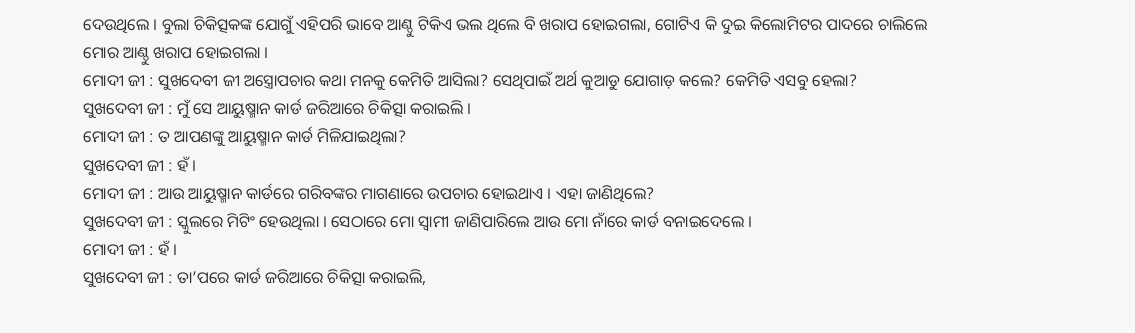ଦେଉଥିଲେ । ବୁଲା ଚିକିତ୍ସକଙ୍କ ଯୋଗୁଁ ଏହିପରି ଭାବେ ଆଣ୍ଠୁ ଟିକିଏ ଭଲ ଥିଲେ ବି ଖରାପ ହୋଇଗଲା, ଗୋଟିଏ କି ଦୁଇ କିଲୋମିଟର ପାଦରେ ଚାଲିଲେ ମୋର ଆଣ୍ଠୁ ଖରାପ ହୋଇଗଲା ।
ମୋଦୀ ଜୀ : ସୁଖଦେବୀ ଜୀ ଅସ୍ତ୍ରୋପଚାର କଥା ମନକୁ କେମିତି ଆସିଲା? ସେଥିପାଇଁ ଅର୍ଥ କୁଆଡୁ ଯୋଗାଡ଼ କଲେ? କେମିତି ଏସବୁ ହେଲା?
ସୁଖଦେବୀ ଜୀ : ମୁଁ ସେ ଆୟୁଷ୍ମାନ କାର୍ଡ ଜରିଆରେ ଚିକିତ୍ସା କରାଇଲି ।
ମୋଦୀ ଜୀ : ତ ଆପଣଙ୍କୁ ଆୟୁଷ୍ମାନ କାର୍ଡ ମିଳିଯାଇଥିଲା?
ସୁଖଦେବୀ ଜୀ : ହଁ ।
ମୋଦୀ ଜୀ : ଆଉ ଆୟୁଷ୍ମାନ କାର୍ଡରେ ଗରିବଙ୍କର ମାଗଣାରେ ଉପଚାର ହୋଇଥାଏ । ଏହା ଜାଣିଥିଲେ?
ସୁଖଦେବୀ ଜୀ : ସ୍କୁଲରେ ମିଟିଂ ହେଉଥିଲା । ସେଠାରେ ମୋ ସ୍ୱାମୀ ଜାଣିପାରିଲେ ଆଉ ମୋ ନାଁରେ କାର୍ଡ ବନାଇଦେଲେ ।
ମୋଦୀ ଜୀ : ହଁ ।
ସୁଖଦେବୀ ଜୀ : ତା’ପରେ କାର୍ଡ ଜରିଆରେ ଚିକିତ୍ସା କରାଇଲି,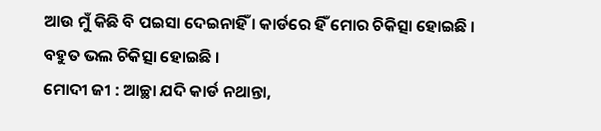ଆଉ ମୁଁ କିଛି ବି ପଇସା ଦେଇନାହିଁ । କାର୍ଡରେ ହିଁ ମୋର ଚିକିତ୍ସା ହୋଇଛି । ବହୁତ ଭଲ ଚିକିତ୍ସା ହୋଇଛି ।
ମୋଦୀ ଜୀ : ଆଚ୍ଛା ଯଦି କାର୍ଡ ନଥାନ୍ତା,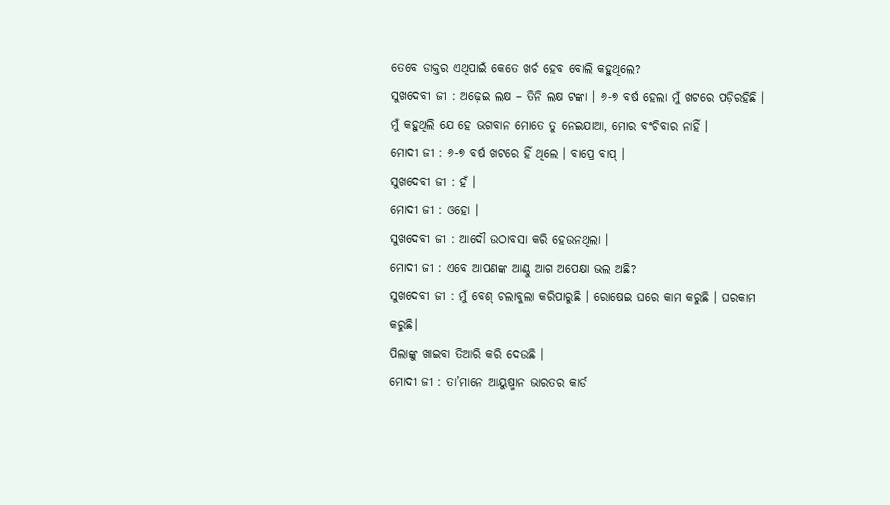ତେବେ ଡାକ୍ତର ଏଥିପାଇଁ କେତେ ଖର୍ଚ ହେବ ବୋଲି କହୁଥିଲେ?
ସୁଖଦେବୀ ଜୀ : ଅଢ଼େଇ ଲକ୍ଷ – ତିନି ଲକ୍ଷ ଟଙ୍କା । ୬-୭ ବର୍ଷ ହେଲା ମୁଁ ଖଟରେ ପଡ଼ିରହିଛି । ମୁଁ କହୁଥିଲି ଯେ ହେ ଭଗବାନ ମୋତେ ତୁ ନେଇଯାଆ, ମୋର ବଂଚିବାର ନାହିଁ ।
ମୋଦୀ ଜୀ : ୬-୭ ବର୍ଷ ଖଟରେ ହିଁ ଥିଲେ । ବାପ୍ରେ ବାପ୍ ।
ସୁଖଦେବୀ ଜୀ : ହଁ ।
ମୋଦୀ ଜୀ : ଓହୋ ।
ସୁଖଦେବୀ ଜୀ : ଆଦୌ ଉଠାବସା କରି ହେଉନଥିଲା ।
ମୋଦୀ ଜୀ : ଏବେ ଆପଣଙ୍କ ଆଣ୍ଠୁ ଆଗ ଅପେକ୍ଷା ଭଲ ଅଛି?
ସୁଖଦେବୀ ଜୀ : ମୁଁ ବେଶ୍ ଚଲାବୁଲା କରିପାରୁଛି । ରୋଷେଇ ଘରେ କାମ କରୁଛି । ଘରକାମ କରୁଛି।
ପିଲାଙ୍କୁ ଖାଇବା ତିଆରି କରି ଦେଉଛି ।
ମୋଦୀ ଜୀ : ତା’ମାନେ ଆୟୁଷ୍ମାନ ଭାରତର କାର୍ଡ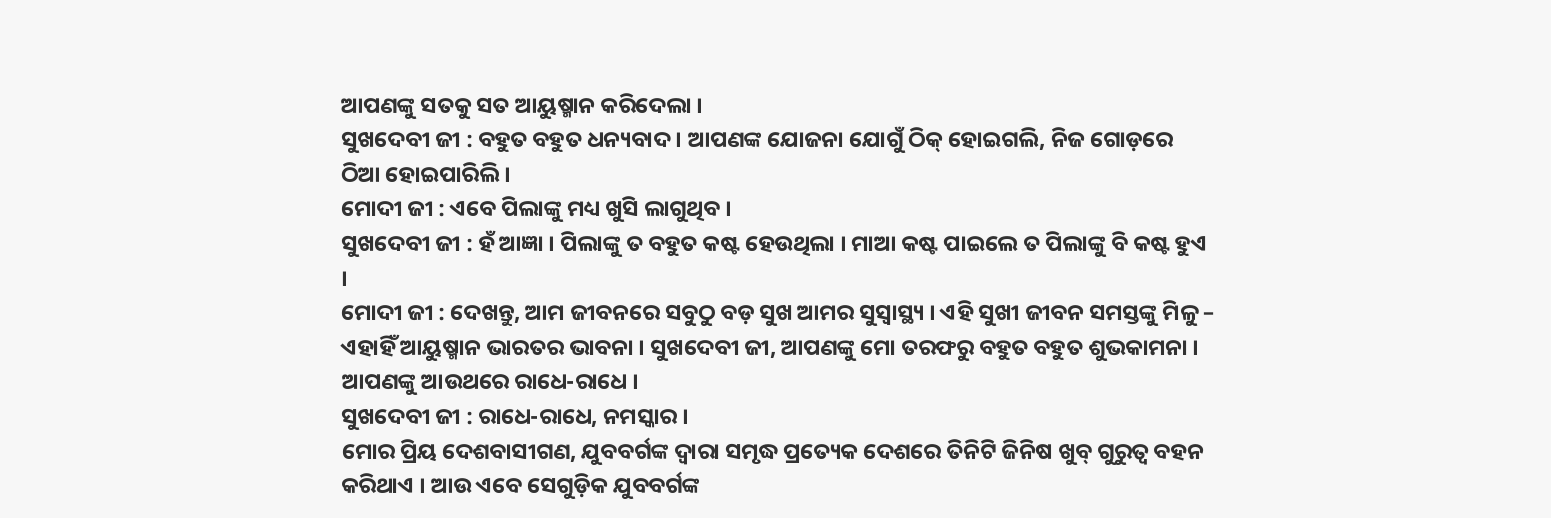ଆପଣଙ୍କୁ ସତକୁ ସତ ଆୟୁଷ୍ମାନ କରିଦେଲା ।
ସୁଖଦେବୀ ଜୀ : ବହୁତ ବହୁତ ଧନ୍ୟବାଦ । ଆପଣଙ୍କ ଯୋଜନା ଯୋଗୁଁ ଠିକ୍ ହୋଇଗଲି, ନିଜ ଗୋଡ଼ରେ ଠିଆ ହୋଇପାରିଲି ।
ମୋଦୀ ଜୀ : ଏବେ ପିଲାଙ୍କୁ ମଧ୍ୟ ଖୁସି ଲାଗୁଥିବ ।
ସୁଖଦେବୀ ଜୀ : ହଁ ଆଜ୍ଞା । ପିଲାଙ୍କୁ ତ ବହୁତ କଷ୍ଟ ହେଉଥିଲା । ମାଆ କଷ୍ଟ ପାଇଲେ ତ ପିଲାଙ୍କୁ ବି କଷ୍ଟ ହୁଏ ।
ମୋଦୀ ଜୀ : ଦେଖନ୍ତୁ, ଆମ ଜୀବନରେ ସବୁଠୁ ବଡ଼ ସୁଖ ଆମର ସୁସ୍ୱାସ୍ଥ୍ୟ । ଏହି ସୁଖୀ ଜୀବନ ସମସ୍ତଙ୍କୁ ମିଳୁ – ଏହାହିଁ ଆୟୁଷ୍ମାନ ଭାରତର ଭାବନା । ସୁଖଦେବୀ ଜୀ, ଆପଣଙ୍କୁ ମୋ ତରଫରୁ ବହୁତ ବହୁତ ଶୁଭକାମନା । ଆପଣଙ୍କୁ ଆଉଥରେ ରାଧେ-ରାଧେ ।
ସୁଖଦେବୀ ଜୀ : ରାଧେ-ରାଧେ, ନମସ୍କାର ।
ମୋର ପ୍ରିୟ ଦେଶବାସୀଗଣ, ଯୁବବର୍ଗଙ୍କ ଦ୍ୱାରା ସମୃଦ୍ଧ ପ୍ରତ୍ୟେକ ଦେଶରେ ତିନିଟି ଜିନିଷ ଖୁବ୍ ଗୁରୁତ୍ୱ ବହନ କରିଥାଏ । ଆଉ ଏବେ ସେଗୁଡ଼ିକ ଯୁବବର୍ଗଙ୍କ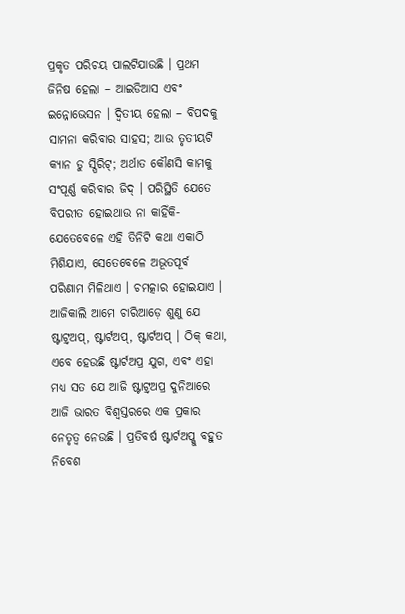ପ୍ରକୃତ ପରିଚୟ ପାଲଟିଯାଉଛି । ପ୍ରଥମ ଜିନିଷ ହେଲା – ଆଇଡିଆସ ଏବଂ ଇନ୍ନୋଭେସନ । ଦ୍ୱିତୀୟ ହେଲା – ବିପଦକୁ ସାମନା କରିବାର ସାହସ; ଆଉ ତୃତୀୟଟି କ୍ୟାନ ଡୁ ସ୍ପିରିଟ୍; ଅର୍ଥାତ କୌଣସି କାମକୁ ସଂପୂର୍ଣ୍ଣ କରିବାର ଜିଦ୍ । ପରିସ୍ଥିତି ଯେତେ ବିପରୀତ ହୋଇଥାଉ ନା କାହିଁକି- ଯେତେବେଳେ ଏହି ତିନିଟି କଥା ଏକାଠି ମିଶିଯାଏ, ସେତେବେଳେ ଅଭୂତପୂର୍ବ ପରିଣାମ ମିଳିଥାଏ । ଚମତ୍କାର ହୋଇଯାଏ । ଆଜିକାଲି ଆମେ ଚାରିଆଡ଼େ ଶୁଣୁ ଯେ ଷ୍ଟାଟ୍ର୍ଅପ୍, ଷ୍ଟାର୍ଟଅପ୍, ଷ୍ଟାର୍ଟଅପ୍ । ଠିକ୍ କଥା, ଏବେ ହେଉଛି ଷ୍ଟାର୍ଟଅପ୍ର ଯୁଗ, ଏବଂ ଏହା ମଧ୍ୟ ସତ ଯେ ଆଜି ଷ୍ଟାଟ୍ର୍ଅପ୍ର ଦୁନିଆରେ ଆଜି ଭାରତ ବିଶ୍ୱସ୍ତରରେ ଏକ ପ୍ରକାର ନେତୃତ୍ୱ ନେଉଛି । ପ୍ରତିବର୍ଷ ଷ୍ଟାର୍ଟଅପ୍କୁ ବହୁତ ନିବେଶ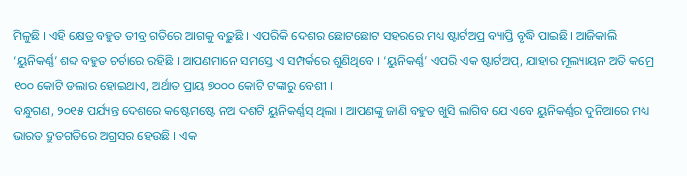ମିଳୁଛି । ଏହି କ୍ଷେତ୍ର ବହୁତ ତୀବ୍ର ଗତିରେ ଆଗକୁ ବଢ଼ୁଛି । ଏପରିକି ଦେଶର ଛୋଟଛୋଟ ସହରରେ ମଧ୍ୟ ଷ୍ଟାର୍ଟଅପ୍ର ବ୍ୟାପ୍ତି ବୃଦ୍ଧି ପାଇଛି। ଆଜିକାଲି ‘ୟୁନିକର୍ଣ୍ଣ’ ଶବ୍ଦ ବହୁତ ଚର୍ଚାରେ ରହିଛି । ଆପଣମାନେ ସମସ୍ତେ ଏ ସମ୍ପର୍କରେ ଶୁଣିଥିବେ । ‘ୟୁନିକର୍ଣ୍ଣ’ ଏପରି ଏକ ଷ୍ଟାର୍ଟଅପ୍, ଯାହାର ମୂଲ୍ୟାୟନ ଅତି କମ୍ରେ ୧୦୦ କୋଟି ଡଲାର ହୋଇଥାଏ, ଅର୍ଥାତ ପ୍ରାୟ ୭୦୦୦ କୋଟି ଟଙ୍କାରୁ ବେଶୀ ।
ବନ୍ଧୁଗଣ, ୨୦୧୫ ପର୍ଯ୍ୟନ୍ତ ଦେଶରେ କଷ୍ଟେମଷ୍ଟେ ନଅ ଦଶଟି ୟୁନିକର୍ଣ୍ଣସ୍ ଥିଲା । ଆପଣଙ୍କୁ ଜାଣି ବହୁତ ଖୁସି ଲାଗିବ ଯେ ଏବେ ୟୁନିକର୍ଣ୍ଣର ଦୁନିଆରେ ମଧ୍ୟ ଭାରତ ଦ୍ରୁତଗତିରେ ଅଗ୍ରସର ହେଉଛି । ଏକ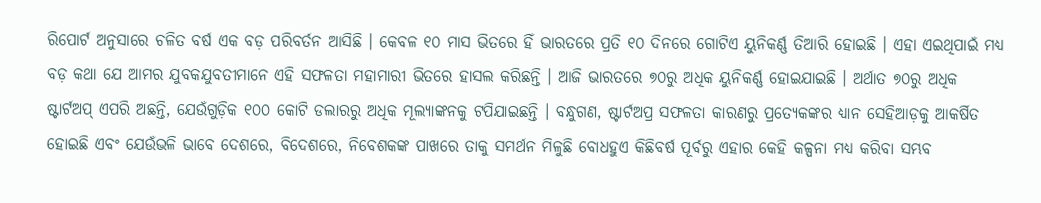ରିପୋର୍ଟ ଅନୁସାରେ ଚଳିତ ବର୍ଷ ଏକ ବଡ଼ ପରିବର୍ତନ ଆସିଛି । କେବଳ ୧୦ ମାସ ଭିତରେ ହିଁ ଭାରତରେ ପ୍ରତି ୧୦ ଦିନରେ ଗୋଟିଏ ୟୁନିକର୍ଣ୍ଣ ତିଆରି ହୋଇଛି । ଏହା ଏଇଥିପାଇଁ ମଧ୍ୟ ବଡ଼ କଥା ଯେ ଆମର ଯୁବକଯୁବତୀମାନେ ଏହି ସଫଳତା ମହାମାରୀ ଭିତରେ ହାସଲ କରିଛନ୍ତି । ଆଜି ଭାରତରେ ୭୦ରୁ ଅଧିକ ୟୁନିକର୍ଣ୍ଣ ହୋଇଯାଇଛି । ଅର୍ଥାତ ୭୦ରୁ ଅଧିକ ଷ୍ଟାର୍ଟଅପ୍ ଏପରି ଅଛନ୍ତି, ଯେଉଁଗୁଡ଼ିକ ୧୦୦ କୋଟି ଡଲାରରୁ ଅଧିକ ମୂଲ୍ୟାଙ୍କନକୁ ଟପିଯାଇଛନ୍ତି । ବନ୍ଧୁଗଣ, ଷ୍ଟାର୍ଟଅପ୍ର ସଫଳତା କାରଣରୁ ପ୍ରତ୍ୟେକଙ୍କର ଧ୍ୟାନ ସେହିଆଡ଼କୁ ଆକର୍ଷିତ ହୋଇଛି ଏବଂ ଯେଉଁଭଳି ଭାବେ ଦେଶରେ, ବିଦେଶରେ, ନିବେଶକଙ୍କ ପାଖରେ ତାକୁ ସମର୍ଥନ ମିଳୁଛି ବୋଧହୁଏ କିଛିବର୍ଷ ପୂର୍ବରୁ ଏହାର କେହି କଳ୍ପନା ମଧ୍ୟ କରିବା ସମ୍ଭବ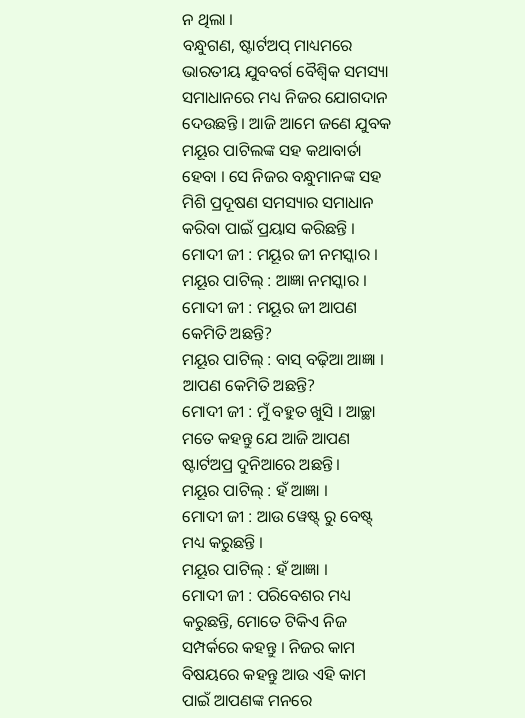ନ ଥିଲା ।
ବନ୍ଧୁଗଣ, ଷ୍ଟାର୍ଟଅପ୍ ମାଧ୍ୟମରେ ଭାରତୀୟ ଯୁବବର୍ଗ ବୈଶ୍ୱିକ ସମସ୍ୟା ସମାଧାନରେ ମଧ୍ୟ ନିଜର ଯୋଗଦାନ ଦେଉଛନ୍ତି । ଆଜି ଆମେ ଜଣେ ଯୁବକ ମୟୂର ପାଟିଲଙ୍କ ସହ କଥାବାର୍ତା ହେବା । ସେ ନିଜର ବନ୍ଧୁମାନଙ୍କ ସହ ମିଶି ପ୍ରଦୂଷଣ ସମସ୍ୟାର ସମାଧାନ କରିବା ପାଇଁ ପ୍ରୟାସ କରିଛନ୍ତି ।
ମୋଦୀ ଜୀ : ମୟୂର ଜୀ ନମସ୍କାର ।
ମୟୂର ପାଟିଲ୍ : ଆଜ୍ଞା ନମସ୍କାର ।
ମୋଦୀ ଜୀ : ମୟୂର ଜୀ ଆପଣ କେମିତି ଅଛନ୍ତି?
ମୟୂର ପାଟିଲ୍ : ବାସ୍ ବଢ଼ିଆ ଆଜ୍ଞା । ଆପଣ କେମିତି ଅଛନ୍ତି?
ମୋଦୀ ଜୀ : ମୁଁ ବହୁତ ଖୁସି । ଆଚ୍ଛା ମତେ କହନ୍ତୁ ଯେ ଆଜି ଆପଣ ଷ୍ଟାର୍ଟଅପ୍ର ଦୁନିଆରେ ଅଛନ୍ତି।
ମୟୂର ପାଟିଲ୍ : ହଁ ଆଜ୍ଞା ।
ମୋଦୀ ଜୀ : ଆଉ ୱେଷ୍ଟ୍ ରୁ ବେଷ୍ଟ୍ ମଧ୍ୟ କରୁଛନ୍ତି ।
ମୟୂର ପାଟିଲ୍ : ହଁ ଆଜ୍ଞା ।
ମୋଦୀ ଜୀ : ପରିବେଶର ମଧ୍ୟ କରୁଛନ୍ତି, ମୋତେ ଟିକିଏ ନିଜ ସମ୍ପର୍କରେ କହନ୍ତୁ । ନିଜର କାମ ବିଷୟରେ କହନ୍ତୁ ଆଉ ଏହି କାମ ପାଇଁ ଆପଣଙ୍କ ମନରେ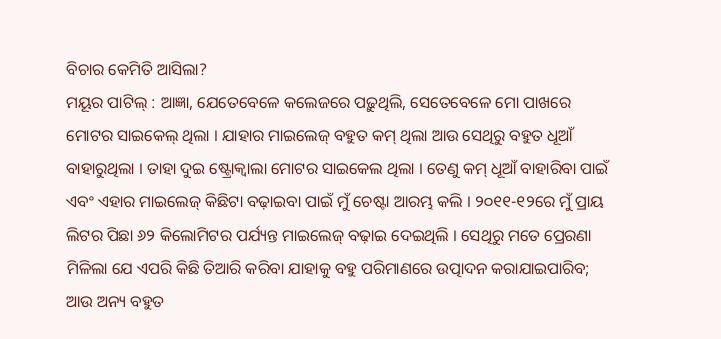ବିଚାର କେମିତି ଆସିଲା?
ମୟୂର ପାଟିଲ୍ : ଆଜ୍ଞା, ଯେତେବେଳେ କଲେଜରେ ପଢ଼ୁଥିଲି, ସେତେବେଳେ ମୋ ପାଖରେ ମୋଟର ସାଇକେଲ୍ ଥିଲା । ଯାହାର ମାଇଲେଜ୍ ବହୁତ କମ୍ ଥିଲା ଆଉ ସେଥିରୁ ବହୁତ ଧୂଆଁ ବାହାରୁଥିଲା । ତାହା ଦୁଇ ଷ୍ଟ୍ରୋକ୍ବାଲା ମୋଟର ସାଇକେଲ ଥିଲା । ତେଣୁ କମ୍ ଧୂଆଁ ବାହାରିବା ପାଇଁ ଏବଂ ଏହାର ମାଇଲେଜ୍ କିଛିଟା ବଢ଼ାଇବା ପାଇଁ ମୁଁ ଚେଷ୍ଟା ଆରମ୍ଭ କଲି । ୨୦୧୧-୧୨ରେ ମୁଁ ପ୍ରାୟ ଲିଟର ପିଛା ୬୨ କିଲୋମିଟର ପର୍ଯ୍ୟନ୍ତ ମାଇଲେଜ୍ ବଢ଼ାଇ ଦେଇଥିଲି । ସେଥିରୁ ମତେ ପ୍ରେରଣା ମିଳିଲା ଯେ ଏପରି କିଛି ତିଆରି କରିବା ଯାହାକୁ ବହୁ ପରିମାଣରେ ଉତ୍ପାଦନ କରାଯାଇପାରିବ; ଆଉ ଅନ୍ୟ ବହୁତ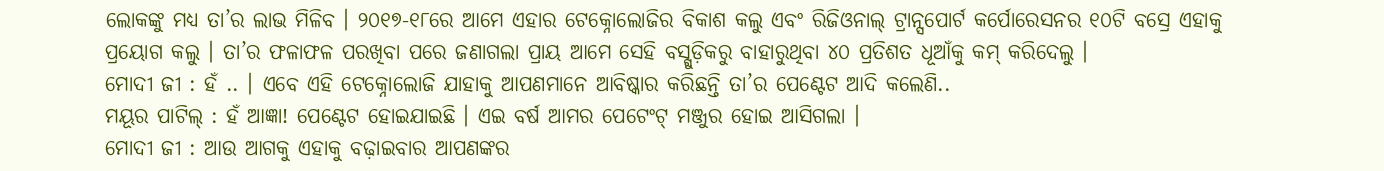ଲୋକଙ୍କୁ ମଧ୍ୟ ତା’ର ଲାଭ ମିଳିବ । ୨୦୧୭-୧୮ରେ ଆମେ ଏହାର ଟେକ୍ନୋଲୋଜିର ବିକାଶ କଲୁ ଏବଂ ରିଜିଓନାଲ୍ ଟ୍ରାନ୍ସପୋର୍ଟ କର୍ପୋରେସନର ୧୦ଟି ବସ୍ରେ ଏହାକୁ ପ୍ରୟୋଗ କଲୁ । ତା’ର ଫଳାଫଳ ପରଖିବା ପରେ ଜଣାଗଲା ପ୍ରାୟ ଆମେ ସେହି ବସ୍ଗୁଡ଼ିକରୁ ବାହାରୁଥିବା ୪୦ ପ୍ରତିଶତ ଧୂଆଁକୁ କମ୍ କରିଦେଲୁ ।
ମୋଦୀ ଜୀ : ହଁ .. । ଏବେ ଏହି ଟେକ୍ନୋଲୋଜି ଯାହାକୁ ଆପଣମାନେ ଆବିଷ୍କାର କରିଛନ୍ତି ତା’ର ପେଣ୍ଟେଟ ଆଦି କଲେଣି..
ମୟୂର ପାଟିଲ୍ : ହଁ ଆଜ୍ଞା! ପେଣ୍ଟେଟ ହୋଇଯାଇଛି । ଏଇ ବର୍ଷ ଆମର ପେଟେଂଟ୍ ମଞ୍ଜୁର ହୋଇ ଆସିଗଲା ।
ମୋଦୀ ଜୀ : ଆଉ ଆଗକୁ ଏହାକୁ ବଢ଼ାଇବାର ଆପଣଙ୍କର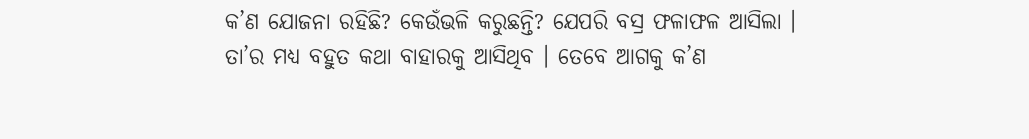କ’ଣ ଯୋଜନା ରହିଛି? କେଉଁଭଳି କରୁଛନ୍ତି? ଯେପରି ବସ୍ର ଫଳାଫଳ ଆସିଲା । ତା’ର ମଧ୍ୟ ବହୁତ କଥା ବାହାରକୁ ଆସିଥିବ । ତେବେ ଆଗକୁ କ’ଣ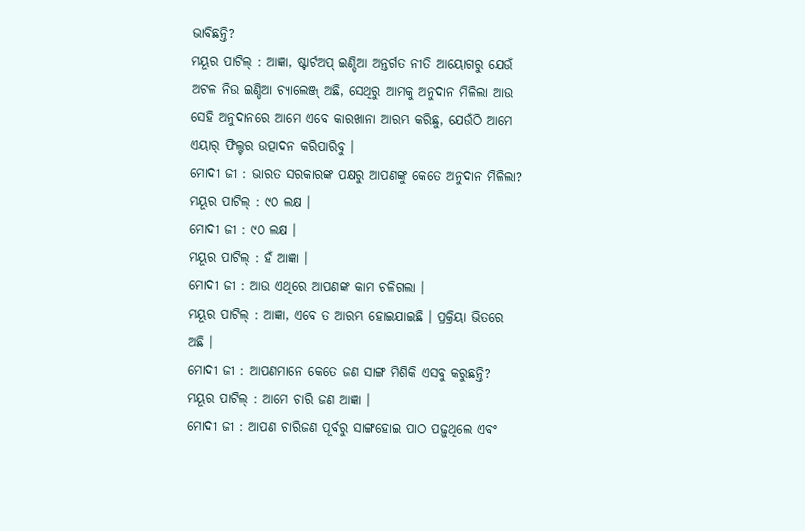ଭାବିଛନ୍ତି?
ମୟୂର ପାଟିଲ୍ : ଆଜ୍ଞା, ଷ୍ଟାର୍ଟଅପ୍ ଇଣ୍ଡିଆ ଅନ୍ତର୍ଗତ ନୀତି ଆୟୋଗରୁ ଯେଉଁ ଅଟଳ ନିଉ ଇଣ୍ଡିଆ ଚ୍ୟାଲେଞ୍ଜ୍ ଅଛି, ସେଥିରୁ ଆମକୁ ଅନୁଦାନ ମିଳିଲା ଆଉ ସେହି ଅନୁଦାନରେ ଆମେ ଏବେ କାରଖାନା ଆରମ୍ଭ କରିଛୁ, ଯେଉଁଠି ଆମେ ଏୟାର୍ ଫିଲ୍ଟର ଉତ୍ପାଦନ କରିପାରିବୁ ।
ମୋଦୀ ଜୀ : ଭାରତ ସରକାରଙ୍କ ପକ୍ଷରୁ ଆପଣଙ୍କୁ କେତେ ଅନୁଦାନ ମିଳିଲା?
ମୟୂର ପାଟିଲ୍ : ୯୦ ଲକ୍ଷ ।
ମୋଦୀ ଜୀ : ୯୦ ଲକ୍ଷ ।
ମୟୂର ପାଟିଲ୍ : ହଁ ଆଜ୍ଞା ।
ମୋଦୀ ଜୀ : ଆଉ ଏଥିରେ ଆପଣଙ୍କ କାମ ଚଳିଗଲା ।
ମୟୂର ପାଟିଲ୍ : ଆଜ୍ଞା, ଏବେ ତ ଆରମ୍ଭ ହୋଇଯାଇଛି । ପ୍ରକ୍ରିୟା ଭିତରେ ଅଛି ।
ମୋଦୀ ଜୀ : ଆପଣମାନେ କେତେ ଜଣ ସାଙ୍ଗ ମିଶିକି ଏସବୁ କରୁଛନ୍ତି?
ମୟୂର ପାଟିଲ୍ : ଆମେ ଚାରି ଜଣ ଆଜ୍ଞା ।
ମୋଦୀ ଜୀ : ଆପଣ ଚାରିଜଣ ପୂର୍ବରୁ ସାଙ୍ଗହୋଇ ପାଠ ପଢ଼ୁଥିଲେ ଏବଂ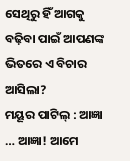ସେଥିରୁ ହିଁ ଆଗକୁ ବଢ଼ିବା ପାଇଁ ଆପଣଙ୍କ ଭିତରେ ଏ ବିଚାର ଆସିଲା?
ମୟୂର ପାଟିଲ୍ : ଆଜ୍ଞା … ଆଜ୍ଞା! ଆମେ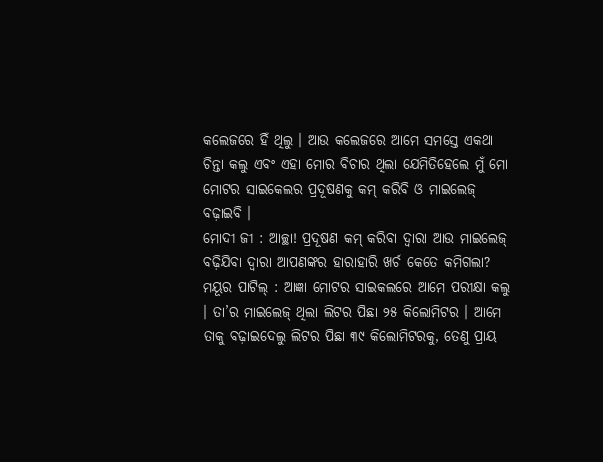କଲେଜରେ ହିଁ ଥିଲୁ । ଆଉ କଲେଜରେ ଆମେ ସମସ୍ତେ ଏକଥା ଚିନ୍ତା କଲୁ ଏବଂ ଏହା ମୋର ବିଚାର ଥିଲା ଯେମିତିହେଲେ ମୁଁ ମୋ ମୋଟର ସାଇକେଲର ପ୍ରଦୂଷଣକୁ କମ୍ କରିବି ଓ ମାଇଲେଜ୍ ବଢ଼ାଇବି ।
ମୋଦୀ ଜୀ : ଆଚ୍ଛା! ପ୍ରଦୂଷଣ କମ୍ କରିବା ଦ୍ୱାରା ଆଉ ମାଇଲେଜ୍ ବଢ଼ିଯିବା ଦ୍ୱାରା ଆପଣଙ୍କର ହାରାହାରି ଖର୍ଚ କେତେ କମିଗଲା?
ମୟୂର ପାଟିଲ୍ : ଆଜ୍ଞା ମୋଟର ସାଇକଲରେ ଆମେ ପରୀକ୍ଷା କଲୁ । ତା’ର ମାଇଲେଜ୍ ଥିଲା ଲିଟର ପିଛା ୨୫ କିଲୋମିଟର । ଆମେ ତାକୁ ବଢ଼ାଇଦେଲୁ ଲିଟର ପିଛା ୩୯ କିଲୋମିଟରକୁ, ତେଣୁ ପ୍ରାୟ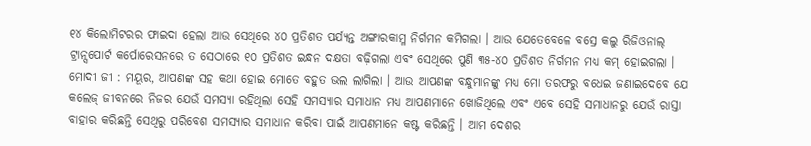୧୪ କିଲୋମିଟରର ଫାଇଦା ହେଲା ଆଉ ସେଥିରେ ୪୦ ପ୍ରତିଶତ ପର୍ଯ୍ୟନ୍ତ ଅଙ୍ଗାରକାମ୍ଳ ନିର୍ଗମନ କମିଗଲା । ଆଉ ଯେତେବେଳେ ବସ୍ରେ କଲୁ ରିଜିଓନାଲ୍ ଟ୍ରାନ୍ସପୋର୍ଟ କର୍ପୋରେସନରେ ତ ସେଠାରେ ୧୦ ପ୍ରତିଶତ ଇନ୍ଧନ ଦକ୍ଷତା ବଢ଼ିଗଲା ଏବଂ ସେଥିରେ ପୁଣି ୩୫-୪୦ ପ୍ରତିଶତ ନିର୍ଗମନ ମଧ୍ୟ କମ୍ ହୋଇଗଲା ।
ମୋଦୀ ଜୀ : ମୟୂର, ଆପଣଙ୍କ ସହ କଥା ହୋଇ ମୋତେ ବହୁତ ଭଲ ଲାଗିଲା । ଆଉ ଆପଣଙ୍କ ବନ୍ଧୁମାନଙ୍କୁ ମଧ୍ୟ ମୋ ତରଫରୁ ବଧେଇ ଜଣାଇଦେବେ ଯେ କଲେଜ୍ ଜୀବନରେ ନିଜର ଯେଉଁ ସମସ୍ୟା ରହିଥିଲା ସେହି ସମସ୍ୟାର ସମାଧାନ ମଧ୍ୟ ଆପଣମାନେ ଖୋଜିଥିଲେ ଏବଂ ଏବେ ସେହି ସମାଧାନରୁ ଯେଉଁ ରାସ୍ତା ବାହାର କରିଛନ୍ତି ସେଥିରୁ ପରିବେଶ ସମସ୍ୟାର ସମାଧାନ କରିବା ପାଇଁ ଆପଣମାନେ କଷ୍ଟ କରିଛନ୍ତି । ଆମ ଦେଶର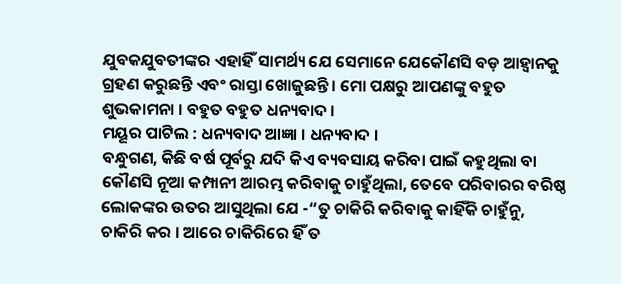ଯୁବକଯୁବତୀଙ୍କର ଏହାହିଁ ସାମର୍ଥ୍ୟ ଯେ ସେମାନେ ଯେକୌଣସି ବଡ଼ ଆହ୍ୱାନକୁ ଗ୍ରହଣ କରୁଛନ୍ତି ଏବଂ ରାସ୍ତା ଖୋଜୁଛନ୍ତି । ମୋ ପକ୍ଷରୁ ଆପଣଙ୍କୁ ବହୁତ ଶୁଭକାମନା । ବହୁତ ବହୁତ ଧନ୍ୟବାଦ ।
ମୟୂର ପାଟିଲ : ଧନ୍ୟବାଦ ଆଜ୍ଞା । ଧନ୍ୟବାଦ ।
ବନ୍ଧୁଗଣ, କିଛି ବର୍ଷ ପୂର୍ବରୁ ଯଦି କିଏ ବ୍ୟବସାୟ କରିବା ପାଇଁ କହୁଥିଲା ବା କୌଣସି ନୂଆ କମ୍ପାନୀ ଆରମ୍ଭ କରିବାକୁ ଚାହୁଁଥିଲା, ତେବେ ପରିବାରର ବରିଷ୍ଠ ଲୋକଙ୍କର ଉତର ଆସୁଥିଲା ଯେ -“ତୁ ଚାକିରି କରିବାକୁ କାହିଁକି ଚାହୁଁନୁ, ଚାକିରି କର । ଆରେ ଚାକିରିରେ ହିଁ ତ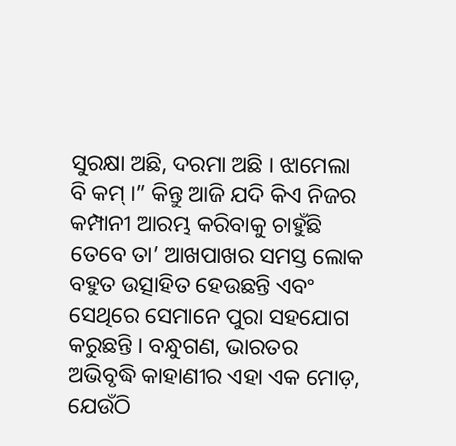ସୁରକ୍ଷା ଅଛି, ଦରମା ଅଛି । ଝାମେଲା ବି କମ୍ ।” କିନ୍ତୁ ଆଜି ଯଦି କିଏ ନିଜର କମ୍ପାନୀ ଆରମ୍ଭ କରିବାକୁ ଚାହୁଁଛି ତେବେ ତା’ ଆଖପାଖର ସମସ୍ତ ଲୋକ ବହୁତ ଉତ୍ସାହିତ ହେଉଛନ୍ତି ଏବଂ ସେଥିରେ ସେମାନେ ପୁରା ସହଯୋଗ କରୁଛନ୍ତି । ବନ୍ଧୁଗଣ, ଭାରତର ଅଭିବୃଦ୍ଧି କାହାଣୀର ଏହା ଏକ ମୋଡ଼, ଯେଉଁଠି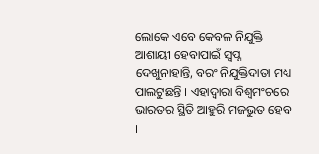ଲୋକେ ଏବେ କେବଳ ନିଯୁକ୍ତି ଆଶାୟୀ ହେବାପାଇଁ ସ୍ୱପ୍ନ ଦେଖୁନାହାନ୍ତି, ବରଂ ନିଯୁକ୍ତିଦାତା ମଧ୍ୟ ପାଲଟୁଛନ୍ତି । ଏହାଦ୍ୱାରା ବିଶ୍ୱମଂଚରେ ଭାରତର ସ୍ଥିତି ଆହୁରି ମଜଭୁତ ହେବ ।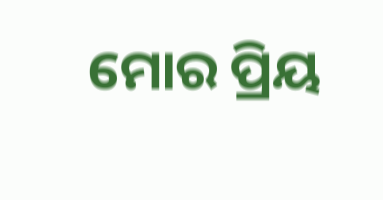ମୋର ପ୍ରିୟ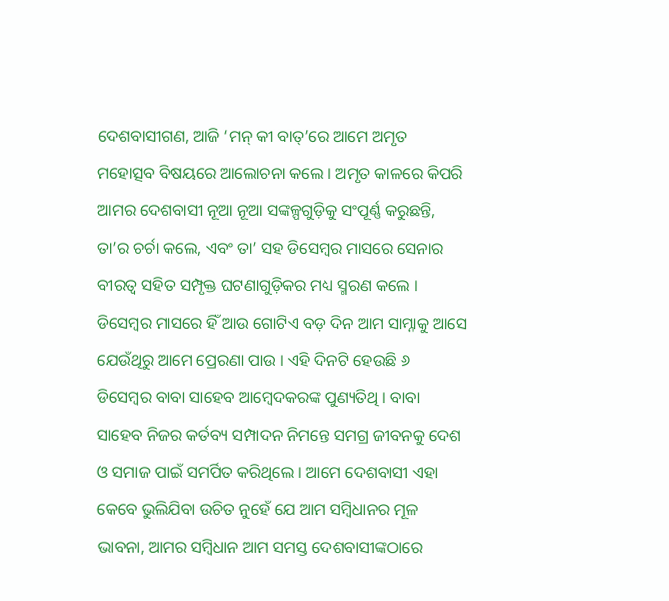ଦେଶବାସୀଗଣ, ଆଜି ‘ମନ୍ କୀ ବାତ୍’ରେ ଆମେ ଅମୃତ ମହୋତ୍ସବ ବିଷୟରେ ଆଲୋଚନା କଲେ । ଅମୃତ କାଳରେ କିପରି ଆମର ଦେଶବାସୀ ନୂଆ ନୂଆ ସଙ୍କଳ୍ପଗୁଡ଼ିକୁ ସଂପୂର୍ଣ୍ଣ କରୁଛନ୍ତି, ତା’ର ଚର୍ଚା କଲେ, ଏବଂ ତା’ ସହ ଡିସେମ୍ବର ମାସରେ ସେନାର ବୀରତ୍ୱ ସହିତ ସମ୍ପୃକ୍ତ ଘଟଣାଗୁଡ଼ିକର ମଧ୍ୟ ସ୍ମରଣ କଲେ । ଡିସେମ୍ବର ମାସରେ ହିଁ ଆଉ ଗୋଟିଏ ବଡ଼ ଦିନ ଆମ ସାମ୍ନାକୁ ଆସେ ଯେଉଁଥିରୁ ଆମେ ପ୍ରେରଣା ପାଉ । ଏହି ଦିନଟି ହେଉଛି ୬ ଡିସେମ୍ବର ବାବା ସାହେବ ଆମ୍ବେଦକରଙ୍କ ପୁଣ୍ୟତିଥି । ବାବା ସାହେବ ନିଜର କର୍ତବ୍ୟ ସମ୍ପାଦନ ନିମନ୍ତେ ସମଗ୍ର ଜୀବନକୁ ଦେଶ ଓ ସମାଜ ପାଇଁ ସମର୍ପିତ କରିଥିଲେ । ଆମେ ଦେଶବାସୀ ଏହା କେବେ ଭୁଲିଯିବା ଉଚିତ ନୁହେଁ ଯେ ଆମ ସମ୍ବିଧାନର ମୂଳ ଭାବନା, ଆମର ସମ୍ବିଧାନ ଆମ ସମସ୍ତ ଦେଶବାସୀଙ୍କଠାରେ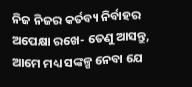ନିଜ ନିଜର କର୍ତବ୍ୟ ନିର୍ବାହର ଅପେକ୍ଷା ରଖେ- ତେଣୁ ଆସନ୍ତୁ, ଆମେ ମଧ୍ୟ ସଙ୍କଳ୍ପ ନେବା ଯେ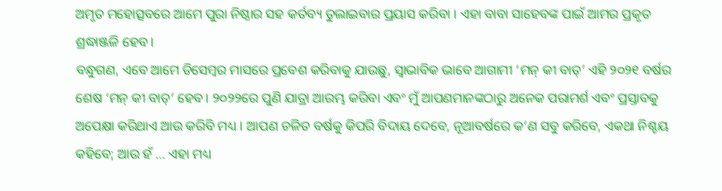ଅମୃତ ମହୋତ୍ସବରେ ଆମେ ପୁରା ନିଷ୍ଠାର ସହ କର୍ତବ୍ୟ ତୁଲାଇବାର ପ୍ରୟାସ କରିବା । ଏହା ବାବା ସାହେବଙ୍କ ପାଇଁ ଆମର ପ୍ରକୃତ ଶ୍ରଦ୍ଧାଞ୍ଜଳି ହେବ ।
ବନ୍ଧୁଗଣ, ଏବେ ଆମେ ଡିସେମ୍ବର ମାସରେ ପ୍ରବେଶ କରିବାକୁ ଯାଉଛୁ, ସ୍ୱାଭାବିକ ଭାବେ ଆଗାମୀ ‘ମନ୍ କୀ ବାତ୍’ ଏହି ୨୦୨୧ ବର୍ଷର ଶେଷ ‘ମନ୍ କୀ ବାତ୍’ ହେବ । ୨୦୨୨ରେ ପୁଣି ଯାତ୍ରା ଆରମ୍ଭ କରିବା ଏବଂ ମୁଁ ଆପଣମାନଙ୍କଠାରୁ ଅନେକ ପରାମର୍ଶ ଏବଂ ପ୍ରସ୍ତାବକୁ ଅପେକ୍ଷା କରିଥାଏ ଆଉ କରିବି ମଧ୍ୟ । ଆପଣ ଚଳିତ ବର୍ଷକୁ କିପରି ବିଦାୟ ଦେବେ, ନୂଆବର୍ଷରେ କ’ଣ ସବୁ କରିବେ, ଏକଥା ନିଶ୍ଚୟ କହିବେ; ଆଉ ହଁ … ଏହା ମଧ୍ୟ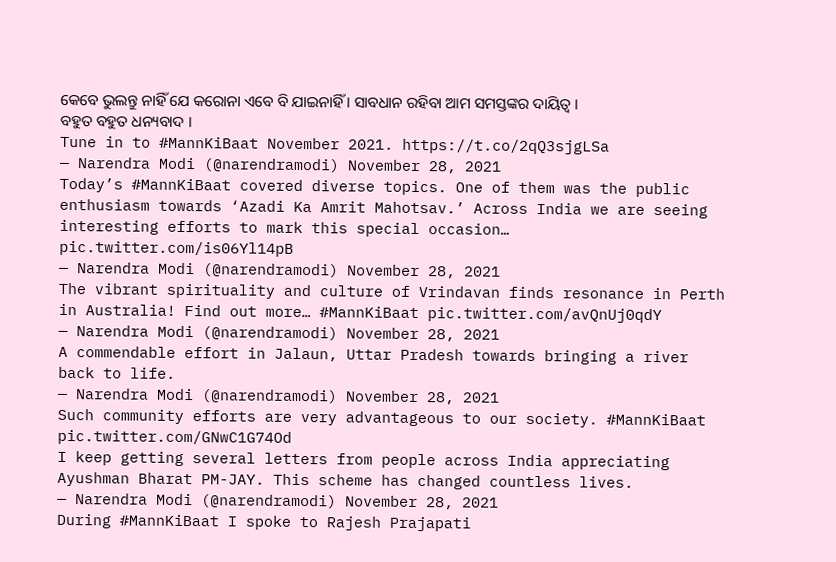କେବେ ଭୁଲନ୍ତୁ ନାହିଁ ଯେ କରୋନା ଏବେ ବି ଯାଇନାହିଁ । ସାବଧାନ ରହିବା ଆମ ସମସ୍ତଙ୍କର ଦାୟିତ୍ୱ ।
ବହୁତ ବହୁତ ଧନ୍ୟବାଦ ।
Tune in to #MannKiBaat November 2021. https://t.co/2qQ3sjgLSa
— Narendra Modi (@narendramodi) November 28, 2021
Today’s #MannKiBaat covered diverse topics. One of them was the public enthusiasm towards ‘Azadi Ka Amrit Mahotsav.’ Across India we are seeing interesting efforts to mark this special occasion… pic.twitter.com/is06Yl14pB
— Narendra Modi (@narendramodi) November 28, 2021
The vibrant spirituality and culture of Vrindavan finds resonance in Perth in Australia! Find out more… #MannKiBaat pic.twitter.com/avQnUj0qdY
— Narendra Modi (@narendramodi) November 28, 2021
A commendable effort in Jalaun, Uttar Pradesh towards bringing a river back to life.
— Narendra Modi (@narendramodi) November 28, 2021
Such community efforts are very advantageous to our society. #MannKiBaat pic.twitter.com/GNwC1G74Od
I keep getting several letters from people across India appreciating Ayushman Bharat PM-JAY. This scheme has changed countless lives.
— Narendra Modi (@narendramodi) November 28, 2021
During #MannKiBaat I spoke to Rajesh Prajapati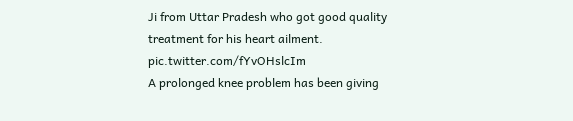Ji from Uttar Pradesh who got good quality treatment for his heart ailment. pic.twitter.com/fYvOHslcIm
A prolonged knee problem has been giving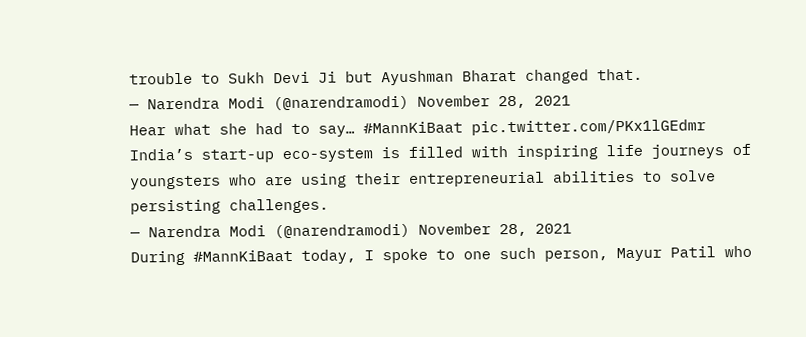trouble to Sukh Devi Ji but Ayushman Bharat changed that.
— Narendra Modi (@narendramodi) November 28, 2021
Hear what she had to say… #MannKiBaat pic.twitter.com/PKx1lGEdmr
India’s start-up eco-system is filled with inspiring life journeys of youngsters who are using their entrepreneurial abilities to solve persisting challenges.
— Narendra Modi (@narendramodi) November 28, 2021
During #MannKiBaat today, I spoke to one such person, Mayur Patil who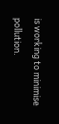is working to minimise pollution.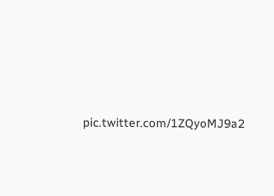pic.twitter.com/1ZQyoMJ9a2